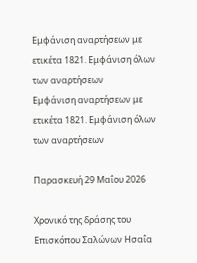Εμφάνιση αναρτήσεων με ετικέτα 1821. Εμφάνιση όλων των αναρτήσεων
Εμφάνιση αναρτήσεων με ετικέτα 1821. Εμφάνιση όλων των αναρτήσεων

Παρασκευή 29 Μαΐου 2026

Χρονικό της δράσης του Επισκόπου Σαλώνων Ησαΐα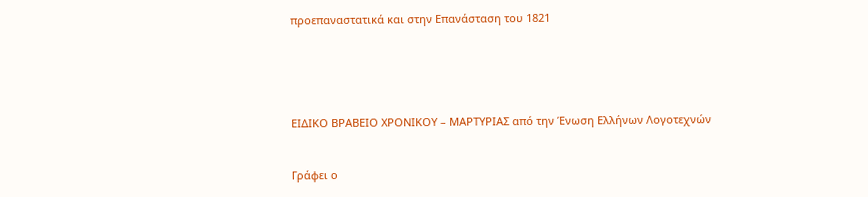προεπαναστατικά και στην Επανάσταση του 1821





ΕΙΔΙΚΟ ΒΡΑΒΕΙΟ ΧΡΟΝΙΚΟΥ – ΜΑΡΤΥΡΙΑΣ από την Ένωση Ελλήνων Λογοτεχνών


Γράφει ο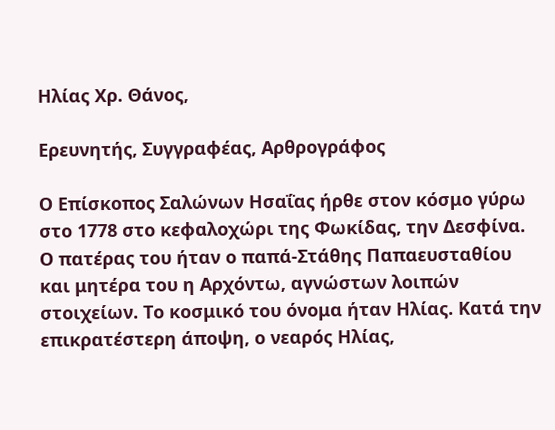Ηλίας Χρ. Θάνος,

Ερευνητής, Συγγραφέας, Αρθρογράφος

Ο Επίσκοπος Σαλώνων Ησαΐας ήρθε στον κόσμο γύρω στο 1778 στο κεφαλοχώρι της Φωκίδας, την Δεσφίνα. Ο πατέρας του ήταν ο παπά-Στάθης Παπαευσταθίου και μητέρα του η Αρχόντω, αγνώστων λοιπών στοιχείων. Το κοσμικό του όνομα ήταν Ηλίας. Κατά την επικρατέστερη άποψη, ο νεαρός Ηλίας,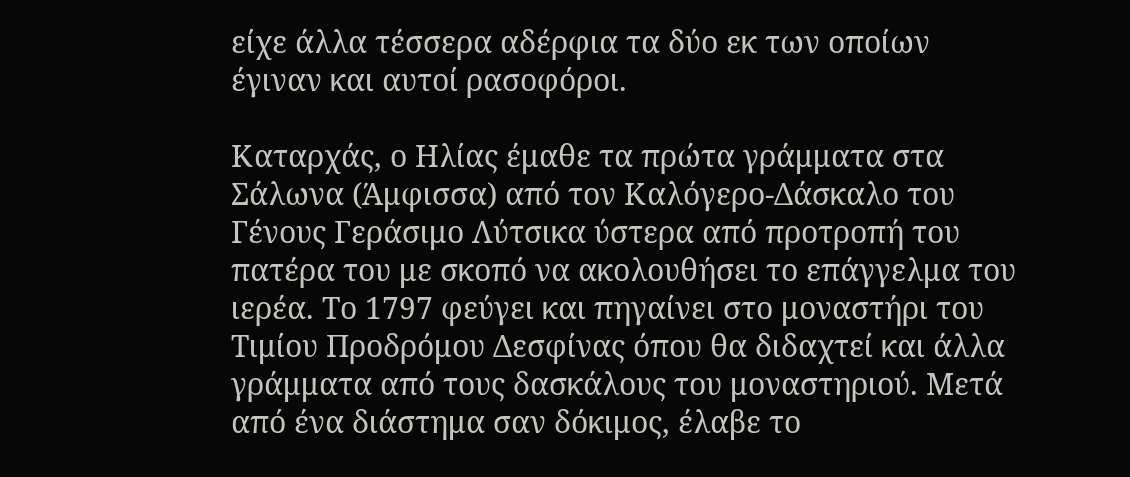είχε άλλα τέσσερα αδέρφια τα δύο εκ των οποίων έγιναν και αυτοί ρασοφόροι.

Καταρχάς, ο Ηλίας έμαθε τα πρώτα γράμματα στα Σάλωνα (Άμφισσα) από τον Καλόγερο-Δάσκαλο του Γένους Γεράσιμο Λύτσικα ύστερα από προτροπή του πατέρα του με σκοπό να ακολουθήσει το επάγγελμα του ιερέα. Το 1797 φεύγει και πηγαίνει στο μοναστήρι του Τιμίου Προδρόμου Δεσφίνας όπου θα διδαχτεί και άλλα γράμματα από τους δασκάλους του μοναστηριού. Μετά από ένα διάστημα σαν δόκιμος, έλαβε το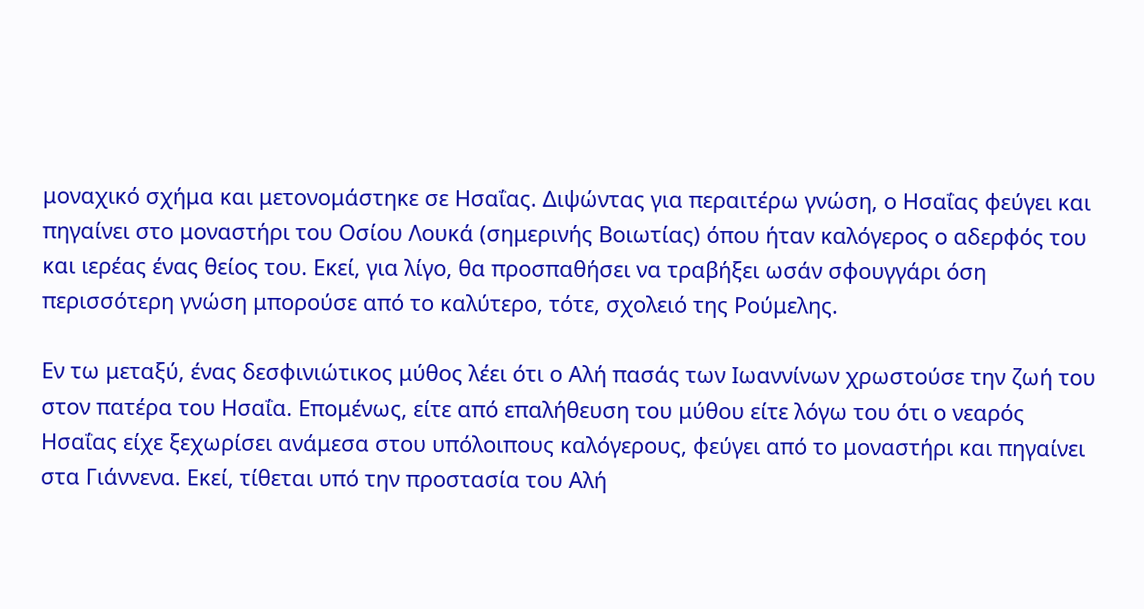μοναχικό σχήμα και μετονομάστηκε σε Ησαΐας. Διψώντας για περαιτέρω γνώση, ο Ησαΐας φεύγει και πηγαίνει στο μοναστήρι του Οσίου Λουκά (σημερινής Βοιωτίας) όπου ήταν καλόγερος ο αδερφός του και ιερέας ένας θείος του. Εκεί, για λίγο, θα προσπαθήσει να τραβήξει ωσάν σφουγγάρι όση περισσότερη γνώση μπορούσε από το καλύτερο, τότε, σχολειό της Ρούμελης.

Εν τω μεταξύ, ένας δεσφινιώτικος μύθος λέει ότι ο Αλή πασάς των Ιωαννίνων χρωστούσε την ζωή του στον πατέρα του Ησαΐα. Επομένως, είτε από επαλήθευση του μύθου είτε λόγω του ότι ο νεαρός Ησαΐας είχε ξεχωρίσει ανάμεσα στου υπόλοιπους καλόγερους, φεύγει από το μοναστήρι και πηγαίνει στα Γιάννενα. Εκεί, τίθεται υπό την προστασία του Αλή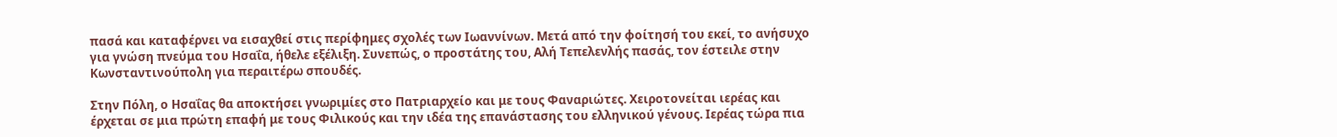πασά και καταφέρνει να εισαχθεί στις περίφημες σχολές των Ιωαννίνων. Μετά από την φοίτησή του εκεί, το ανήσυχο για γνώση πνεύμα του Ησαΐα, ήθελε εξέλιξη. Συνεπώς, ο προστάτης του, Αλή Τεπελενλής πασάς, τον έστειλε στην Κωνσταντινούπολη για περαιτέρω σπουδές.

Στην Πόλη, ο Ησαΐας θα αποκτήσει γνωριμίες στο Πατριαρχείο και με τους Φαναριώτες. Χειροτονείται ιερέας και έρχεται σε μια πρώτη επαφή με τους Φιλικούς και την ιδέα της επανάστασης του ελληνικού γένους. Ιερέας τώρα πια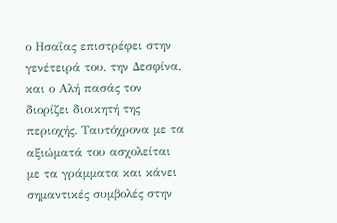ο Ησαΐας επιστρέφει στην γενέτειρά του, την Δεσφίνα, και ο Αλή πασάς τον διορίζει διοικητή της περιοχής. Ταυτόχρονα με τα αξιώματά του ασχολείται με τα γράμματα και κάνει σημαντικές συμβολές στην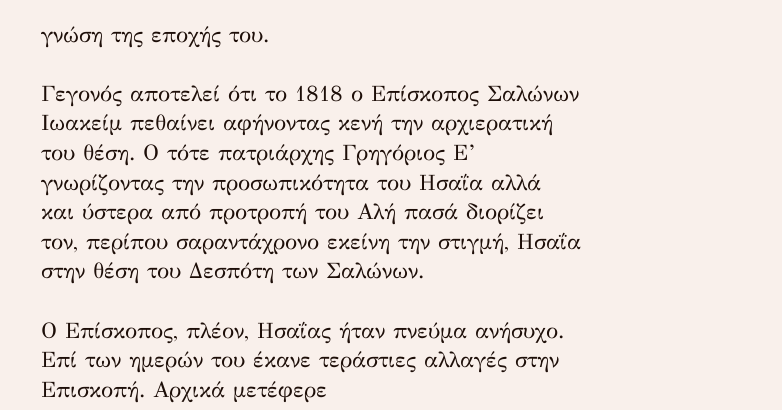γνώση της εποχής του.

Γεγονός αποτελεί ότι το 1818 ο Επίσκοπος Σαλώνων Ιωακείμ πεθαίνει αφήνοντας κενή την αρχιερατική του θέση. Ο τότε πατριάρχης Γρηγόριος Ε’ γνωρίζοντας την προσωπικότητα του Ησαΐα αλλά και ύστερα από προτροπή του Αλή πασά διορίζει τον, περίπου σαραντάχρονο εκείνη την στιγμή, Ησαΐα στην θέση του Δεσπότη των Σαλώνων.

Ο Επίσκοπος, πλέον, Ησαΐας ήταν πνεύμα ανήσυχο. Επί των ημερών του έκανε τεράστιες αλλαγές στην Επισκοπή. Αρχικά μετέφερε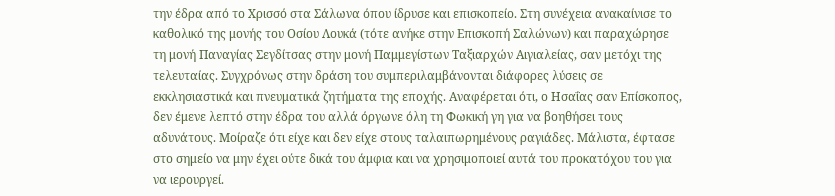την έδρα από το Χρισσό στα Σάλωνα όπου ίδρυσε και επισκοπείο. Στη συνέχεια ανακαίνισε το καθολικό της μονής του Οσίου Λουκά (τότε ανήκε στην Επισκοπή Σαλώνων) και παραχώρησε τη μονή Παναγίας Σεγδίτσας στην μονή Παμμεγίστων Ταξιαρχών Αιγιαλείας, σαν μετόχι της τελευταίας. Συγχρόνως στην δράση του συμπεριλαμβάνονται διάφορες λύσεις σε εκκλησιαστικά και πνευματικά ζητήματα της εποχής. Αναφέρεται ότι, ο Ησαΐας σαν Επίσκοπος, δεν έμενε λεπτό στην έδρα του αλλά όργωνε όλη τη Φωκική γη για να βοηθήσει τους αδυνάτους. Μοίραζε ότι είχε και δεν είχε στους ταλαιπωρημένους ραγιάδες. Μάλιστα, έφτασε στο σημείο να μην έχει ούτε δικά του άμφια και να χρησιμοποιεί αυτά του προκατόχου του για να ιερουργεί.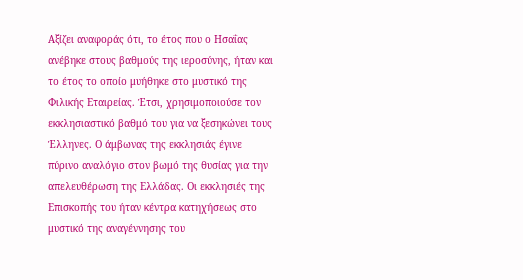Αξίζει αναφοράς ότι, το έτος που ο Ησαΐας ανέβηκε στους βαθμούς της ιεροσύνης, ήταν και το έτος το οποίο μυήθηκε στο μυστικό της Φιλικής Εταιρείας. Έτσι, χρησιμοποιούσε τον εκκλησιαστικό βαθμό του για να ξεσηκώνει τους Έλληνες. Ο άμβωνας της εκκλησιάς έγινε πύρινο αναλόγιο στον βωμό της θυσίας για την απελευθέρωση της Ελλάδας. Οι εκκλησιές της Επισκοπής του ήταν κέντρα κατηχήσεως στο μυστικό της αναγέννησης του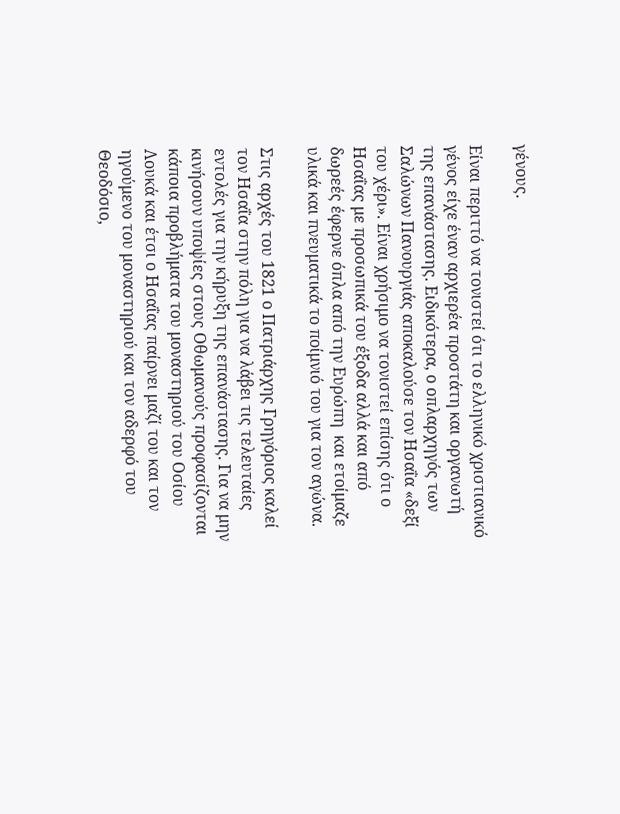γένους.

Είναι περιττό να τονιστεί ότι το ελληνικό χριστιανικό γένος είχε έναν αρχιερέα προστάτη και οργανωτή της επανάστασης. Ειδικότερα, ο οπλαρχηγός των Σαλώνων Πανουργιάς αποκαλούσε τον Ησαΐα «δεξί του χέρι». Είναι χρήσιμο να τονιστεί επίσης ότι ο Ησαΐας με προσωπικά του έξοδα αλλά και από δωρεές έφερνε όπλα από την Ευρώπη  και ετοίμαζε υλικά και πνευματικά το ποίμνιό του για τον αγώνα.

Στις αρχές του 1821 ο Πατριάρχης Γρηγόριος καλεί τον Ησαΐα στην πόλη για να λάβει τις τελευταίες εντολές για την κήρυξη της επανάστασης. Για να μην κινήσουν υποψίες στους Οθωμανούς προφασίζονται κάποια προβλήματα του μοναστηριού του Οσίου Λουκά και έτσι ο Ησαΐας παίρνει μαζί του και τον ηγούμενο του μοναστηριού και τον αδερφό του Θεοδόσιο,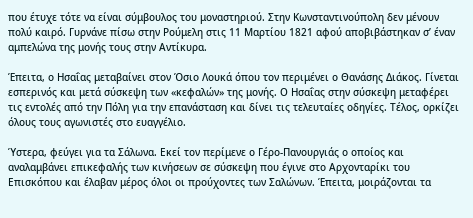που έτυχε τότε να είναι σύμβουλος του μοναστηριού. Στην Κωνσταντινούπολη δεν μένουν πολύ καιρό. Γυρνάνε πίσω στην Ρούμελη στις 11 Μαρτίου 1821 αφού αποβιβάστηκαν σ’ έναν αμπελώνα της μονής τους στην Αντίκυρα.

Έπειτα, ο Ησαΐας μεταβαίνει στον Όσιο Λουκά όπου τον περιμένει ο Θανάσης Διάκος. Γίνεται εσπερινός και μετά σύσκεψη των «κεφαλών» της μονής. Ο Ησαΐας στην σύσκεψη μεταφέρει τις εντολές από την Πόλη για την επανάσταση και δίνει τις τελευταίες οδηγίες. Τέλος, ορκίζει όλους τους αγωνιστές στο ευαγγέλιο.

Ύστερα, φεύγει για τα Σάλωνα. Εκεί τον περίμενε ο Γέρο-Πανουργιάς ο οποίος και αναλαμβάνει επικεφαλής των κινήσεων σε σύσκεψη που έγινε στο Αρχονταρίκι του Επισκόπου και έλαβαν μέρος όλοι οι προύχοντες των Σαλώνων. Έπειτα, μοιράζονται τα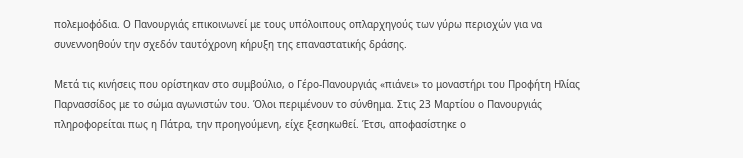πολεμοφόδια. Ο Πανουργιάς επικοινωνεί με τους υπόλοιπους οπλαρχηγούς των γύρω περιοχών για να συνεννοηθούν την σχεδόν ταυτόχρονη κήρυξη της επαναστατικής δράσης.

Μετά τις κινήσεις που ορίστηκαν στο συμβούλιο, ο Γέρο-Πανουργιάς «πιάνει» το μοναστήρι του Προφήτη Ηλίας Παρνασσίδος με το σώμα αγωνιστών του. Όλοι περιμένουν το σύνθημα. Στις 23 Μαρτίου ο Πανουργιάς πληροφορείται πως η Πάτρα, την προηγούμενη, είχε ξεσηκωθεί. Έτσι, αποφασίστηκε ο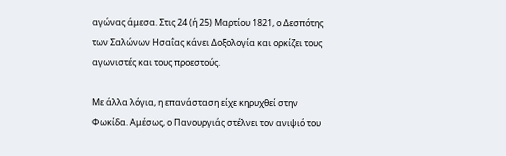αγώνας άμεσα. Στις 24 (ή 25) Μαρτίου 1821, ο Δεσπότης των Σαλώνων Ησαΐας κάνει Δοξολογία και ορκίζει τους αγωνιστές και τους προεστούς.

Με άλλα λόγια, η επανάσταση είχε κηρυχθεί στην Φωκίδα. Αμέσως, ο Πανουργιάς στέλνει τον ανιψιό του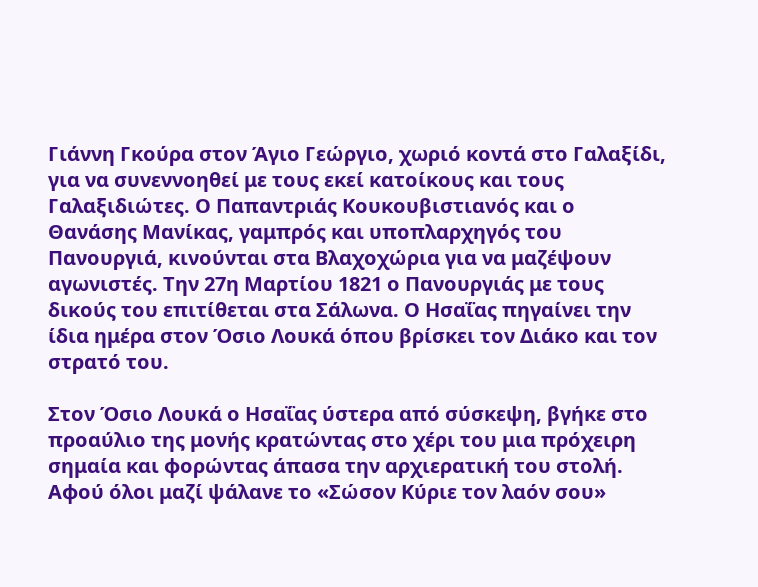Γιάννη Γκούρα στον Άγιο Γεώργιο, χωριό κοντά στο Γαλαξίδι, για να συνεννοηθεί με τους εκεί κατοίκους και τους Γαλαξιδιώτες. Ο Παπαντριάς Κουκουβιστιανός και ο Θανάσης Μανίκας, γαμπρός και υποπλαρχηγός του Πανουργιά, κινούνται στα Βλαχοχώρια για να μαζέψουν αγωνιστές. Την 27η Μαρτίου 1821 ο Πανουργιάς με τους δικούς του επιτίθεται στα Σάλωνα. Ο Ησαΐας πηγαίνει την ίδια ημέρα στον Όσιο Λουκά όπου βρίσκει τον Διάκο και τον στρατό του.

Στον Όσιο Λουκά ο Ησαΐας ύστερα από σύσκεψη, βγήκε στο προαύλιο της μονής κρατώντας στο χέρι του μια πρόχειρη σημαία και φορώντας άπασα την αρχιερατική του στολή. Αφού όλοι μαζί ψάλανε το «Σώσον Κύριε τον λαόν σου»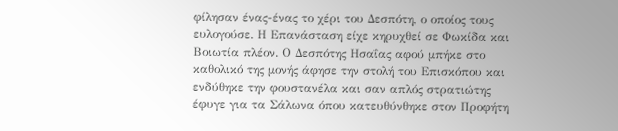φίλησαν ένας-ένας το χέρι του Δεσπότη, ο οποίος τους ευλογούσε. Η Επανάσταση είχε κηρυχθεί σε Φωκίδα και Βοιωτία πλέον. Ο Δεσπότης Ησαΐας αφού μπήκε στο καθολικό της μονής άφησε την στολή του Επισκόπου και ενδύθηκε την φουστανέλα και σαν απλός στρατιώτης έφυγε για τα Σάλωνα όπου κατευθύνθηκε στον Προφήτη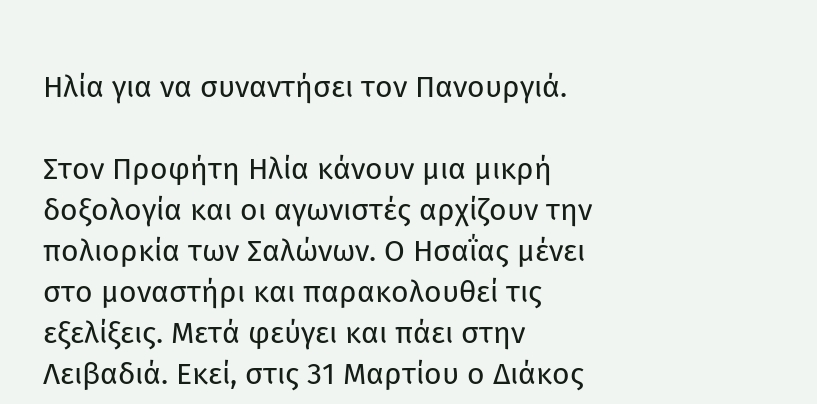Ηλία για να συναντήσει τον Πανουργιά.

Στον Προφήτη Ηλία κάνουν μια μικρή δοξολογία και οι αγωνιστές αρχίζουν την πολιορκία των Σαλώνων. Ο Ησαΐας μένει στο μοναστήρι και παρακολουθεί τις εξελίξεις. Μετά φεύγει και πάει στην Λειβαδιά. Εκεί, στις 31 Μαρτίου ο Διάκος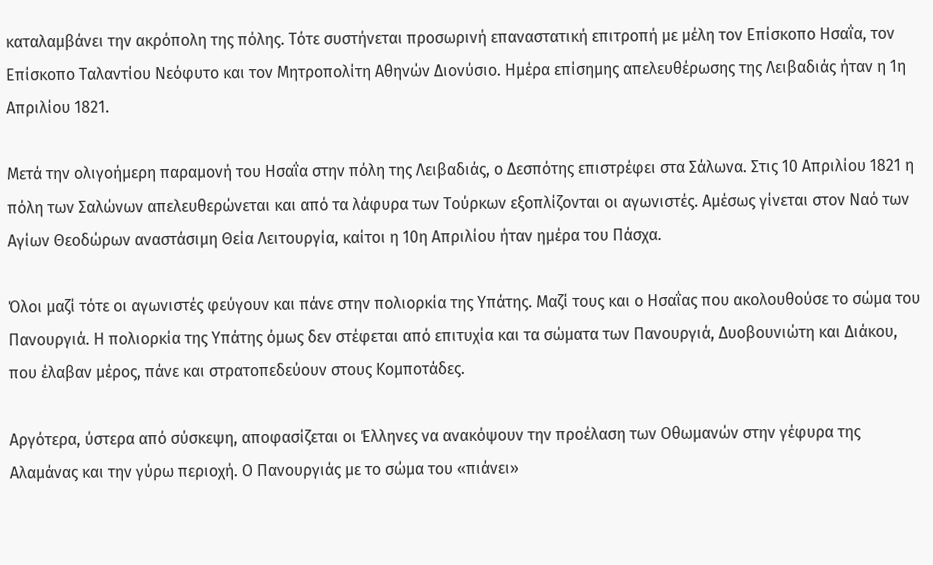καταλαμβάνει την ακρόπολη της πόλης. Τότε συστήνεται προσωρινή επαναστατική επιτροπή με μέλη τον Επίσκοπο Ησαΐα, τον Επίσκοπο Ταλαντίου Νεόφυτο και τον Μητροπολίτη Αθηνών Διονύσιο. Ημέρα επίσημης απελευθέρωσης της Λειβαδιάς ήταν η 1η Απριλίου 1821.

Μετά την ολιγοήμερη παραμονή του Ησαΐα στην πόλη της Λειβαδιάς, ο Δεσπότης επιστρέφει στα Σάλωνα. Στις 10 Απριλίου 1821 η πόλη των Σαλώνων απελευθερώνεται και από τα λάφυρα των Τούρκων εξοπλίζονται οι αγωνιστές. Αμέσως γίνεται στον Ναό των Αγίων Θεοδώρων αναστάσιμη Θεία Λειτουργία, καίτοι η 10η Απριλίου ήταν ημέρα του Πάσχα.

Όλοι μαζί τότε οι αγωνιστές φεύγουν και πάνε στην πολιορκία της Υπάτης. Μαζί τους και ο Ησαΐας που ακολουθούσε το σώμα του Πανουργιά. Η πολιορκία της Υπάτης όμως δεν στέφεται από επιτυχία και τα σώματα των Πανουργιά, Δυοβουνιώτη και Διάκου, που έλαβαν μέρος, πάνε και στρατοπεδεύουν στους Κομποτάδες.

Αργότερα, ύστερα από σύσκεψη, αποφασίζεται οι Έλληνες να ανακόψουν την προέλαση των Οθωμανών στην γέφυρα της Αλαμάνας και την γύρω περιοχή. Ο Πανουργιάς με το σώμα του «πιάνει»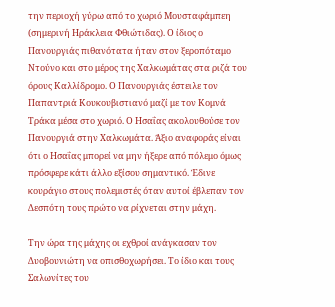την περιοχή γύρω από το χωριό Μουσταφάμπεη (σημερινή Ηράκλεια Φθιώτιδας). Ο ίδιος ο Πανουργιάς πιθανότατα ήταν στον ξεροπόταμο Ντούνο και στο μέρος της Χαλκωμάτας στα ριζά του όρους Καλλίδρομο. Ο Πανουργιάς έστειλε τον Παπαντριά Κουκουβιστιανό μαζί με τον Κομνά Τράκα μέσα στο χωριό. Ο Ησαΐας ακολουθούσε τον Πανουργιά στην Χαλκωμάτα. Άξιο αναφοράς είναι ότι ο Ησαΐας μπορεί να μην ήξερε από πόλεμο όμως πρόσφερε κάτι άλλο εξίσου σημαντικό. Έδινε κουράγιο στους πολεμιστές όταν αυτοί έβλεπαν τον Δεσπότη τους πρώτο να ρίχνεται στην μάχη.

Την ώρα της μάχης οι εχθροί ανάγκασαν τον Δυοβουνιώτη να οπισθοχωρήσει. Το ίδιο και τους Σαλωνίτες του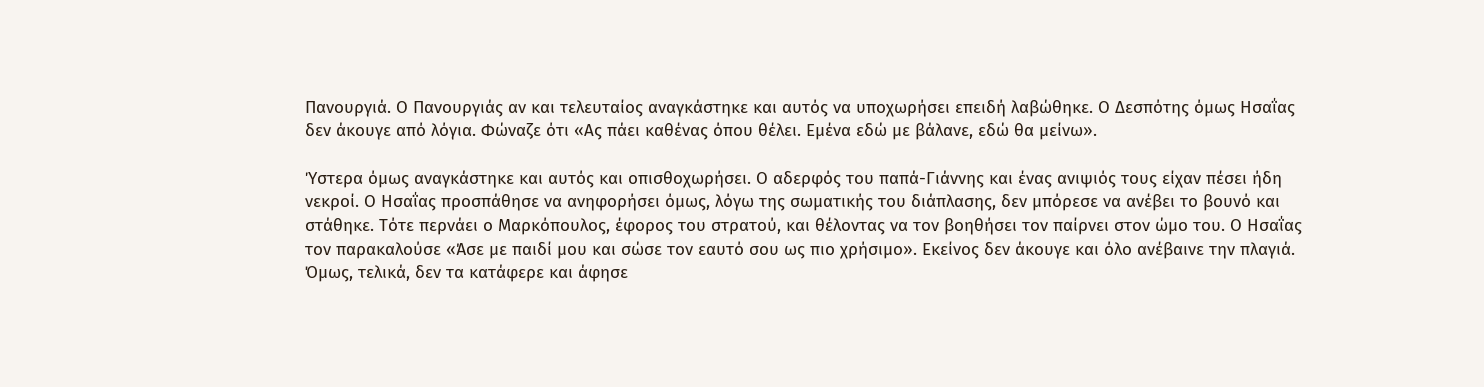Πανουργιά. Ο Πανουργιάς αν και τελευταίος αναγκάστηκε και αυτός να υποχωρήσει επειδή λαβώθηκε. Ο Δεσπότης όμως Ησαΐας δεν άκουγε από λόγια. Φώναζε ότι «Ας πάει καθένας όπου θέλει. Εμένα εδώ με βάλανε, εδώ θα μείνω».

Ύστερα όμως αναγκάστηκε και αυτός και οπισθοχωρήσει. Ο αδερφός του παπά-Γιάννης και ένας ανιψιός τους είχαν πέσει ήδη νεκροί. Ο Ησαΐας προσπάθησε να ανηφορήσει όμως, λόγω της σωματικής του διάπλασης, δεν μπόρεσε να ανέβει το βουνό και στάθηκε. Τότε περνάει ο Μαρκόπουλος, έφορος του στρατού, και θέλοντας να τον βοηθήσει τον παίρνει στον ώμο του. Ο Ησαΐας τον παρακαλούσε «Άσε με παιδί μου και σώσε τον εαυτό σου ως πιο χρήσιμο». Εκείνος δεν άκουγε και όλο ανέβαινε την πλαγιά. Όμως, τελικά, δεν τα κατάφερε και άφησε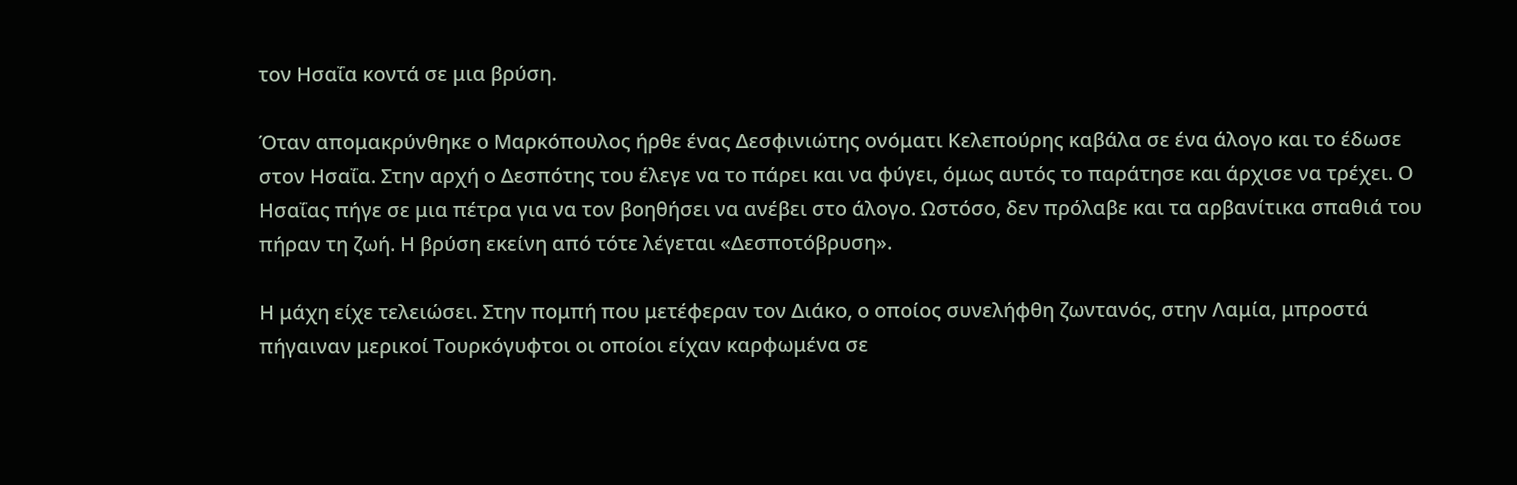τον Ησαΐα κοντά σε μια βρύση.

Όταν απομακρύνθηκε ο Μαρκόπουλος ήρθε ένας Δεσφινιώτης ονόματι Κελεπούρης καβάλα σε ένα άλογο και το έδωσε στον Ησαΐα. Στην αρχή ο Δεσπότης του έλεγε να το πάρει και να φύγει, όμως αυτός το παράτησε και άρχισε να τρέχει. Ο Ησαΐας πήγε σε μια πέτρα για να τον βοηθήσει να ανέβει στο άλογο. Ωστόσο, δεν πρόλαβε και τα αρβανίτικα σπαθιά του πήραν τη ζωή. Η βρύση εκείνη από τότε λέγεται «Δεσποτόβρυση».

Η μάχη είχε τελειώσει. Στην πομπή που μετέφεραν τον Διάκο, ο οποίος συνελήφθη ζωντανός, στην Λαμία, μπροστά πήγαιναν μερικοί Τουρκόγυφτοι οι οποίοι είχαν καρφωμένα σε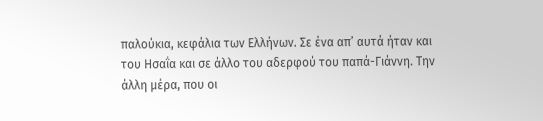παλούκια, κεφάλια των Ελλήνων. Σε ένα απ’ αυτά ήταν και του Ησαΐα και σε άλλο του αδερφού του παπά-Γιάννη. Την άλλη μέρα, που οι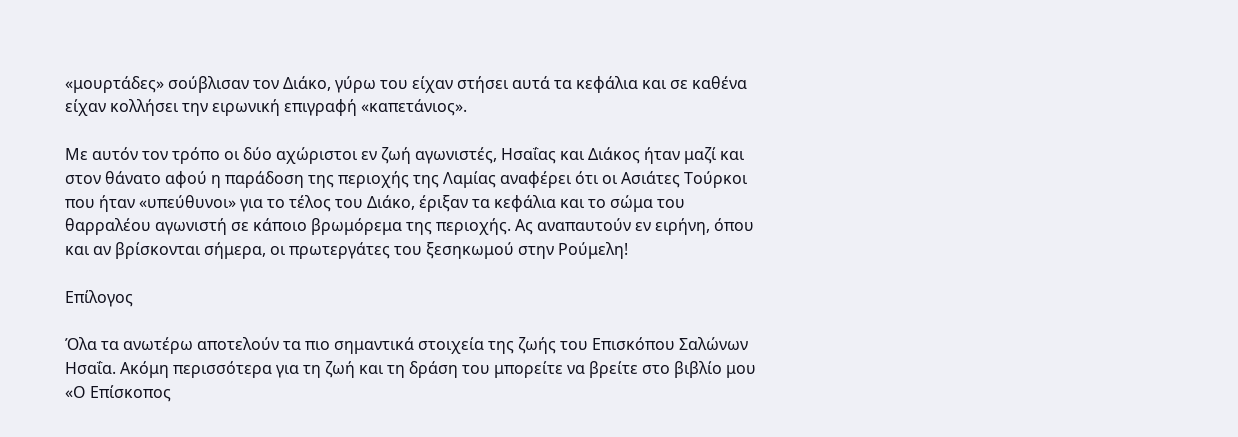«μουρτάδες» σούβλισαν τον Διάκο, γύρω του είχαν στήσει αυτά τα κεφάλια και σε καθένα είχαν κολλήσει την ειρωνική επιγραφή «καπετάνιος».

Με αυτόν τον τρόπο οι δύο αχώριστοι εν ζωή αγωνιστές, Ησαΐας και Διάκος ήταν μαζί και στον θάνατο αφού η παράδοση της περιοχής της Λαμίας αναφέρει ότι οι Ασιάτες Τούρκοι που ήταν «υπεύθυνοι» για το τέλος του Διάκο, έριξαν τα κεφάλια και το σώμα του θαρραλέου αγωνιστή σε κάποιο βρωμόρεμα της περιοχής. Ας αναπαυτούν εν ειρήνη, όπου και αν βρίσκονται σήμερα, οι πρωτεργάτες του ξεσηκωμού στην Ρούμελη!

Επίλογος

Όλα τα ανωτέρω αποτελούν τα πιο σημαντικά στοιχεία της ζωής του Επισκόπου Σαλώνων Ησαΐα. Ακόμη περισσότερα για τη ζωή και τη δράση του μπορείτε να βρείτε στο βιβλίο μου «Ο Επίσκοπος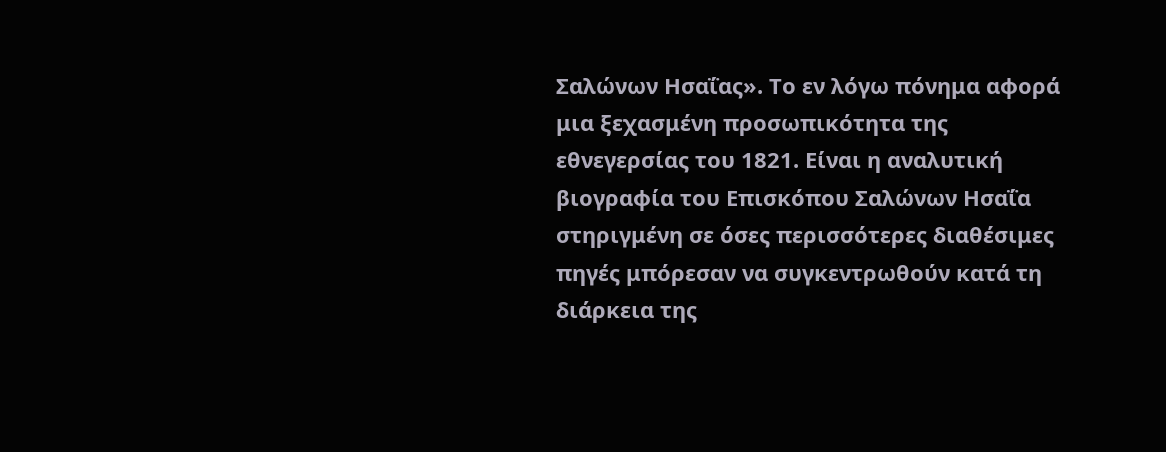Σαλώνων Ησαΐας». Το εν λόγω πόνημα αφορά μια ξεχασμένη προσωπικότητα της εθνεγερσίας του 1821. Είναι η αναλυτική βιογραφία του Επισκόπου Σαλώνων Ησαΐα στηριγμένη σε όσες περισσότερες διαθέσιμες πηγές μπόρεσαν να συγκεντρωθούν κατά τη διάρκεια της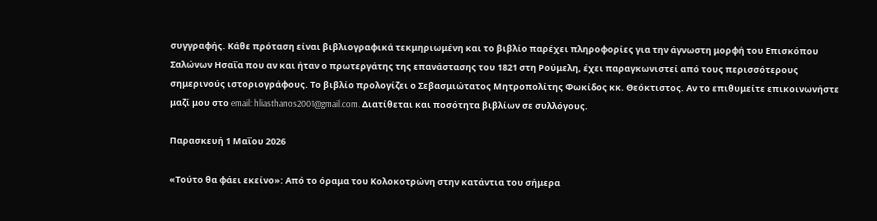συγγραφής. Κάθε πρόταση είναι βιβλιογραφικά τεκμηριωμένη και το βιβλίο παρέχει πληροφορίες για την άγνωστη μορφή του Επισκόπου Σαλώνων Ησαΐα που αν και ήταν ο πρωτεργάτης της επανάστασης του 1821 στη Ρούμελη, έχει παραγκωνιστεί από τους περισσότερους σημερινούς ιστοριογράφους. Το βιβλίο προλογίζει ο Σεβασμιώτατος Μητροπολίτης Φωκίδος κκ. Θεόκτιστος. Αν το επιθυμείτε επικοινωνήστε μαζί μου στο email: hliasthanos2001@gmail.com. Διατίθεται και ποσότητα βιβλίων σε συλλόγους.

Παρασκευή 1 Μαΐου 2026

«Τούτο θα φάει εκείνο»: Από το όραμα του Κολοκοτρώνη στην κατάντια του σήμερα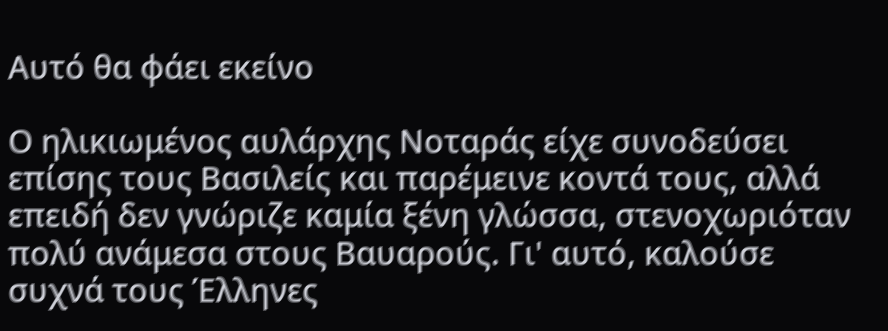Αυτό θα φάει εκείνο

Ο ηλικιωμένος αυλάρχης Νοταράς είχε συνοδεύσει επίσης τους Βασιλείς και παρέμεινε κοντά τους, αλλά επειδή δεν γνώριζε καμία ξένη γλώσσα, στενοχωριόταν πολύ ανάμεσα στους Βαυαρούς. Γι' αυτό, καλούσε συχνά τους Έλληνες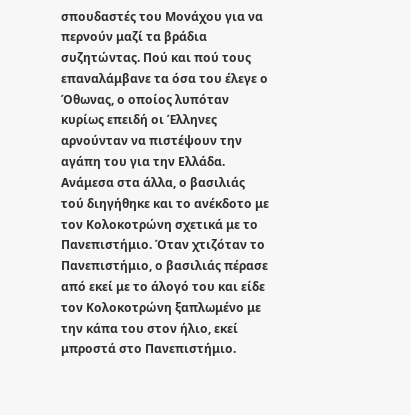σπουδαστές του Μονάχου για να περνούν μαζί τα βράδια συζητώντας. Πού και πού τους επαναλάμβανε τα όσα του έλεγε ο Όθωνας, ο οποίος λυπόταν κυρίως επειδή οι Έλληνες αρνούνταν να πιστέψουν την αγάπη του για την Ελλάδα. Ανάμεσα στα άλλα, ο βασιλιάς τού διηγήθηκε και το ανέκδοτο με τον Κολοκοτρώνη σχετικά με το Πανεπιστήμιο. Όταν χτιζόταν το Πανεπιστήμιο, ο βασιλιάς πέρασε από εκεί με το άλογό του και είδε τον Κολοκοτρώνη ξαπλωμένο με την κάπα του στον ήλιο, εκεί μπροστά στο Πανεπιστήμιο.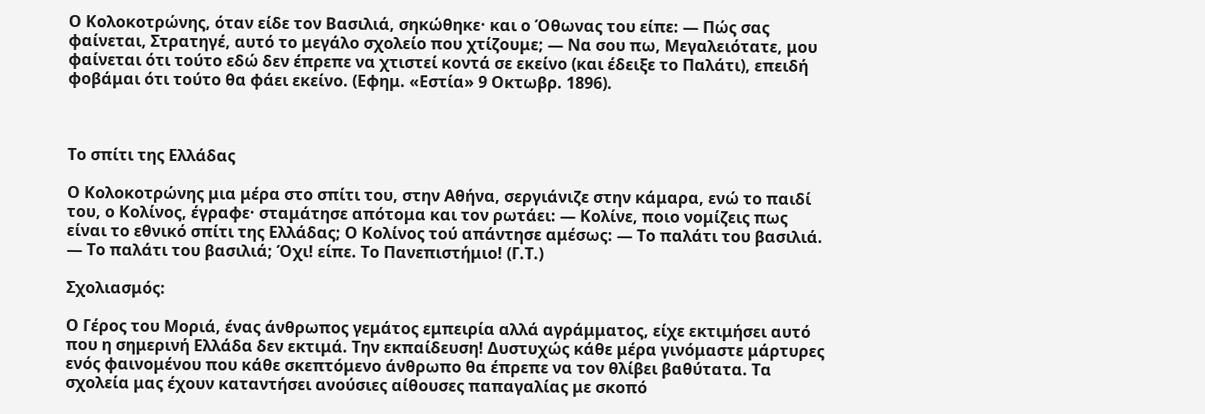Ο Κολοκοτρώνης, όταν είδε τον Βασιλιά, σηκώθηκε· και ο Όθωνας του είπε: — Πώς σας φαίνεται, Στρατηγέ, αυτό το μεγάλο σχολείο που χτίζουμε; — Να σου πω, Μεγαλειότατε, μου φαίνεται ότι τούτο εδώ δεν έπρεπε να χτιστεί κοντά σε εκείνο (και έδειξε το Παλάτι), επειδή φοβάμαι ότι τούτο θα φάει εκείνο. (Εφημ. «Εστία» 9 Οκτωβρ. 1896).



Το σπίτι της Ελλάδας

Ο Κολοκοτρώνης μια μέρα στο σπίτι του, στην Αθήνα, σεργιάνιζε στην κάμαρα, ενώ το παιδί του, ο Κολίνος, έγραφε· σταμάτησε απότομα και τον ρωτάει: — Κολίνε, ποιο νομίζεις πως είναι το εθνικό σπίτι της Ελλάδας; Ο Κολίνος τού απάντησε αμέσως: — Το παλάτι του βασιλιά. — Το παλάτι του βασιλιά; Όχι! είπε. Το Πανεπιστήμιο! (Γ.Τ.)

Σχολιασμός:

Ο Γέρος του Μοριά, ένας άνθρωπος γεμάτος εμπειρία αλλά αγράμματος, είχε εκτιμήσει αυτό που η σημερινή Ελλάδα δεν εκτιμά. Την εκπαίδευση! Δυστυχώς κάθε μέρα γινόμαστε μάρτυρες ενός φαινομένου που κάθε σκεπτόμενο άνθρωπο θα έπρεπε να τον θλίβει βαθύτατα. Τα σχολεία μας έχουν καταντήσει ανούσιες αίθουσες παπαγαλίας με σκοπό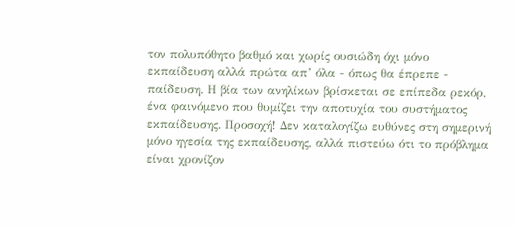τον πολυπόθητο βαθμό και χωρίς ουσιώδη όχι μόνο εκπαίδευση αλλά πρώτα απ’ όλα - όπως θα έπρεπε - παίδευση. Η βία των ανηλίκων βρίσκεται σε επίπεδα ρεκόρ, ένα φαινόμενο που θυμίζει την αποτυχία του συστήματος εκπαίδευσης. Προσοχή! Δεν καταλογίζω ευθύνες στη σημερινή μόνο ηγεσία της εκπαίδευσης, αλλά πιστεύω ότι το πρόβλημα είναι χρονίζον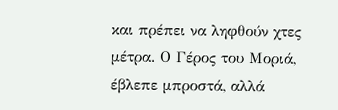και πρέπει να ληφθούν χτες μέτρα. Ο Γέρος του Μοριά, έβλεπε μπροστά, αλλά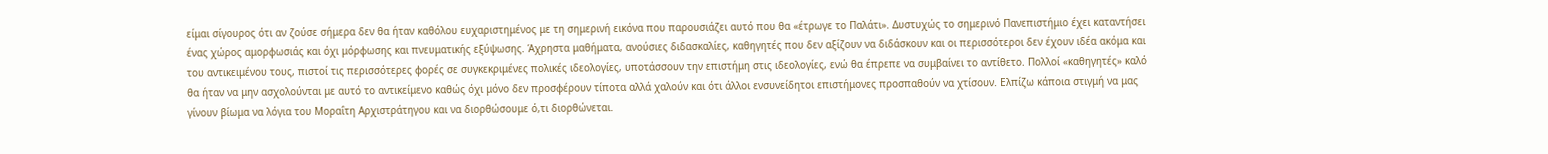είμαι σίγουρος ότι αν ζούσε σήμερα δεν θα ήταν καθόλου ευχαριστημένος με τη σημερινή εικόνα που παρουσιάζει αυτό που θα «έτρωγε το Παλάτι». Δυστυχώς το σημερινό Πανεπιστήμιο έχει καταντήσει ένας χώρος αμορφωσιάς και όχι μόρφωσης και πνευματικής εξύψωσης. Άχρηστα μαθήματα, ανούσιες διδασκαλίες, καθηγητές που δεν αξίζουν να διδάσκουν και οι περισσότεροι δεν έχουν ιδέα ακόμα και του αντικειμένου τους, πιστοί τις περισσότερες φορές σε συγκεκριμένες πολικές ιδεολογίες, υποτάσσουν την επιστήμη στις ιδεολογίες, ενώ θα έπρεπε να συμβαίνει το αντίθετο. Πολλοί «καθηγητές» καλό θα ήταν να μην ασχολούνται με αυτό το αντικείμενο καθώς όχι μόνο δεν προσφέρουν τίποτα αλλά χαλούν και ότι άλλοι ενσυνείδητοι επιστήμονες προσπαθούν να χτίσουν. Ελπίζω κάποια στιγμή να μας γίνουν βίωμα να λόγια του Μοραΐτη Αρχιστράτηγου και να διορθώσουμε ό,τι διορθώνεται.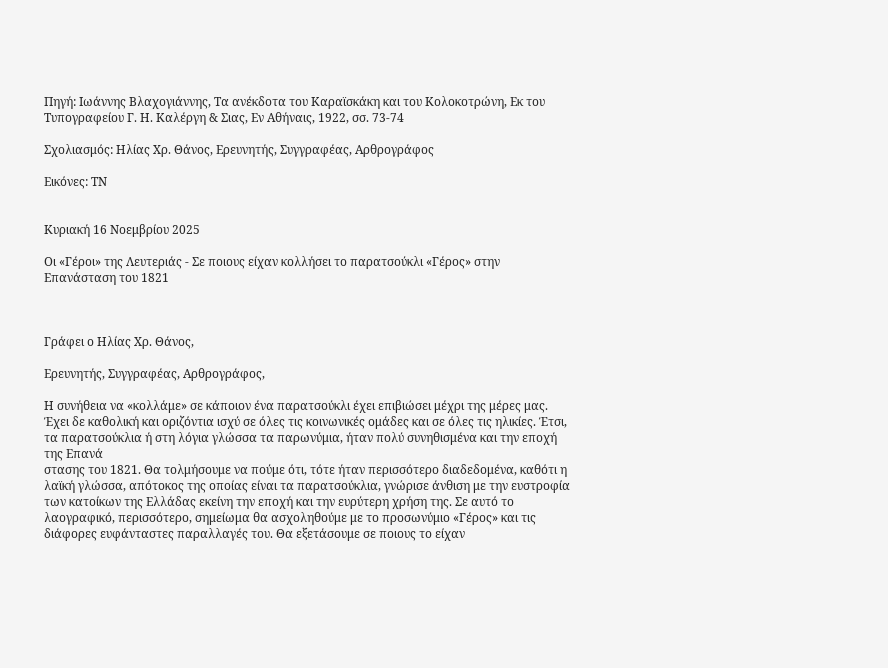Πηγή: Ιωάννης Βλαχογιάννης, Τα ανέκδοτα του Καραϊσκάκη και του Κολοκοτρώνη, Εκ του Τυπογραφείου Γ. Η. Καλέργη & Σιας, Εν Αθήναις, 1922, σσ. 73-74

Σχολιασμός: Ηλίας Χρ. Θάνος, Ερευνητής, Συγγραφέας, Αρθρογράφος

Εικόνες: ΤΝ


Κυριακή 16 Νοεμβρίου 2025

Οι «Γέροι» της Λευτεριάς - Σε ποιους είχαν κολλήσει το παρατσούκλι «Γέρος» στην Επανάσταση του 1821



Γράφει ο Ηλίας Χρ. Θάνος,

Ερευνητής, Συγγραφέας, Αρθρογράφος,

Η συνήθεια να «κολλάμε» σε κάποιον ένα παρατσούκλι έχει επιβιώσει μέχρι της μέρες μας. Έχει δε καθολική και οριζόντια ισχύ σε όλες τις κοινωνικές ομάδες και σε όλες τις ηλικίες. Έτσι, τα παρατσούκλια ή στη λόγια γλώσσα τα παρωνύμια, ήταν πολύ συνηθισμένα και την εποχή της Επανά
στασης του 1821. Θα τολμήσουμε να πούμε ότι, τότε ήταν περισσότερο διαδεδομένα, καθότι η λαϊκή γλώσσα, απότοκος της οποίας είναι τα παρατσούκλια, γνώρισε άνθιση με την ευστροφία των κατοίκων της Ελλάδας εκείνη την εποχή και την ευρύτερη χρήση της. Σε αυτό το λαογραφικό, περισσότερο, σημείωμα θα ασχοληθούμε με το προσωνύμιο «Γέρος» και τις διάφορες ευφάνταστες παραλλαγές του. Θα εξετάσουμε σε ποιους το είχαν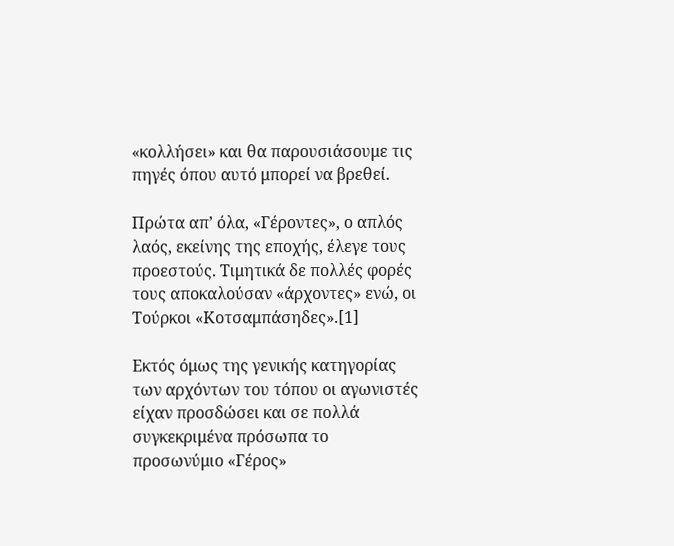«κολλήσει» και θα παρουσιάσουμε τις πηγές όπου αυτό μπορεί να βρεθεί.

Πρώτα απ’ όλα, «Γέροντες», ο απλός λαός, εκείνης της εποχής, έλεγε τους προεστούς. Τιμητικά δε πολλές φορές τους αποκαλούσαν «άρχοντες» ενώ, οι Τούρκοι «Κοτσαμπάσηδες».[1]

Εκτός όμως της γενικής κατηγορίας των αρχόντων του τόπου οι αγωνιστές είχαν προσδώσει και σε πολλά συγκεκριμένα πρόσωπα το προσωνύμιο «Γέρος»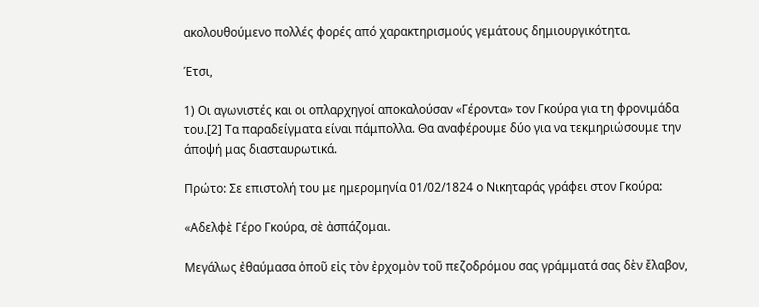ακολουθούμενο πολλές φορές από χαρακτηρισμούς γεμάτους δημιουργικότητα.

Έτσι,

1) Οι αγωνιστές και οι οπλαρχηγοί αποκαλούσαν «Γέροντα» τον Γκούρα για τη φρονιμάδα του.[2] Τα παραδείγματα είναι πάμπολλα. Θα αναφέρουμε δύο για να τεκμηριώσουμε την άποψή μας διασταυρωτικά.

Πρώτο: Σε επιστολή του με ημερομηνία 01/02/1824 ο Νικηταράς γράφει στον Γκούρα:

«Αδελφὲ Γέρο Γκούρα, σὲ ἀσπάζομαι.

Μεγάλως ἐθαύμασα ὁποῦ εἰς τὸν ἐρχομὸν τοῦ πεζοδρόμου σας γράμματά σας δὲν ἔλαβον,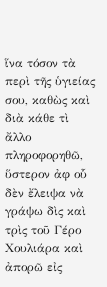ἵνα τόσον τὰ περὶ τῆς ὑγιείας σου, καθὼς καὶ διὰ κάθε τὶ ἄλλο πληροφορηθῶ, ὕστερον ἀφ οὗ δὲν ἔλειψα νὰ γράψω δὶς καὶ τρὶς τοῦ Γέρο Χουλιάρα καὶ ἀπορῶ εἰς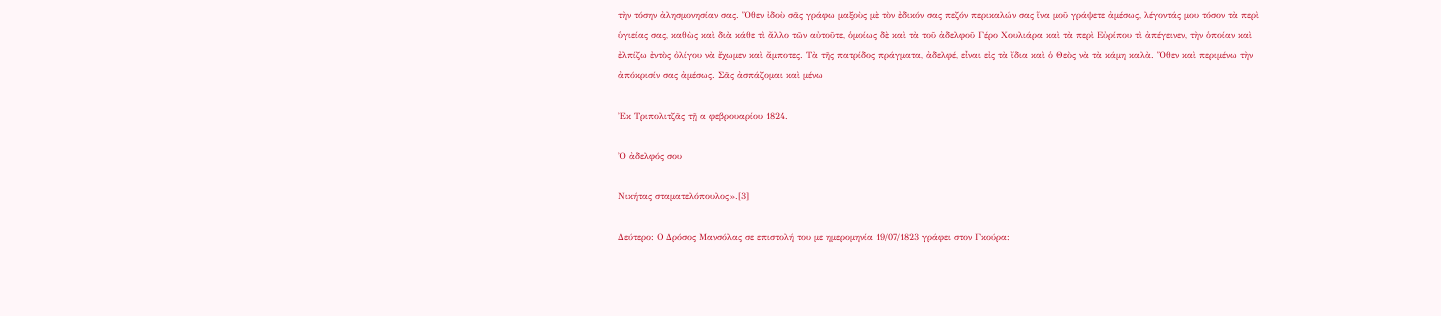τὴν τόσην ἀλησμονησίαν σας. Ὅθεν ἰδοὺ σᾶς γράφω μαξοὺς μὲ τὸν ἐδικόν σας πεζόν περικαλών σας ἵνα μοῦ γράψετε ἀμέσως, λέγοντάς μου τόσον τὰ περὶ ὑγιείας σας, καθὼς καὶ διὰ κάθε τὶ ἄλλο τῶν αὐτοῦτε, ὁμοίως δὲ καὶ τὰ τοῦ ἀδελφοῦ Γέρο Χουλιάρα καὶ τὰ περὶ Εὐρίπου τὶ ἀπέγεινεν, τὴν ὁποίαν καὶ ἐλπίζω ἐντὸς ὀλίγου νὰ ἔχωμεν καὶ ἄμποτες. Τὰ τῆς πατρίδος πράγματα, ἀδελφέ, εἶναι εἰς τὰ ἴδια καὶ ὁ Θεὸς νὰ τὰ κάμη καλὰ. Ὅθεν καὶ περιμένω τὴν ἀπόκρισίν σας ἀμέσως. Σᾶς ἀσπάζομαι καὶ μένω

Ἐκ Τριπολιτζᾶς τῇ α φεβρουαρίου 1824.

Ὀ ἀδελφός σου

Νικήτας σταματελόπουλος».[3]

Δεύτερο: Ο Δρόσος Μανσόλας σε επιστολή του με ημερομηνία 19/07/1823 γράφει στον Γκούρα: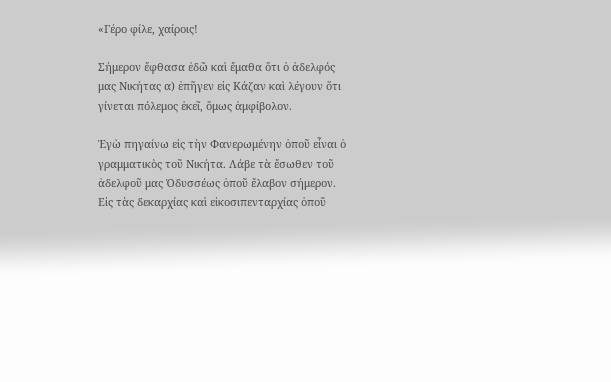«Γέρο φίλε, χαίροις!

Σήμερον ἔφθασα ἐδῶ καὶ ἔμαθα ὅτι ὁ ἀδελφός μας Νικήτας α) ἐπῆγεν εἰς Κάζαν καὶ λέγουν ὅτι γίνεται πόλεμος ἐκεῖ, ὅμως ἀμφίβολον.

Ἐγὼ πηγαίνω εἰς τὴν Φανερωμένην ὁποῦ εἶναι ὁ γραμματικὸς τοῦ Νικήτα. Λάβε τὰ ἔσωθεν τοῦ ἀδελφοῦ μας Ὀδυσσέως ὁποῦ ἔλαβον σήμερον. Εἰς τὰς δεκαρχίας καὶ εἰκοσιπενταρχίας ὁποῦ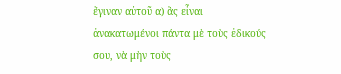ἔγιναν αὐτοῦ α) ἂς εἶναι ἀνακατωμένοι πάντα μὲ τοὺς ἐδικούς σου, νὰ μὴν τοὺς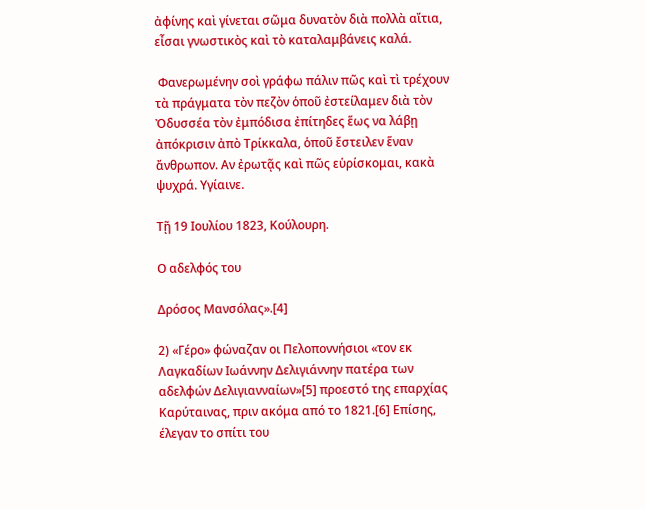ἀφίνης καὶ γίνεται σῶμα δυνατὸν διὰ πολλὰ αἴτια, εἶσαι γνωστικὸς καὶ τὸ καταλαμβάνεις καλά.

 Φανερωμένην σοὶ γράφω πάλιν πῶς καὶ τὶ τρέχουν τὰ πράγματα τὸν πεζὸν ὁποῦ ἐστείλαμεν διὰ τὸν Ὀδυσσέα τὸν ἐμπόδισα ἐπίτηδες ἕως να λάβῃ ἀπόκρισιν ἀπὸ Τρίκκαλα, ὁποῦ ἔστειλεν ἕναν ἄνθρωπον. Αν ἐρωτᾷς καὶ πῶς εὑρίσκομαι, κακὰ ψυχρά. Υγίαινε.

Τῇ 19 Ιουλίου 1823, Κούλουρη.

Ο αδελφός του

Δρόσος Μανσόλας».[4]

2) «Γέρο» φώναζαν οι Πελοποννήσιοι «τον εκ Λαγκαδίων Ιωάννην Δελιγιάννην πατέρα των αδελφών Δελιγιανναίων»[5] προεστό της επαρχίας Καρύταινας, πριν ακόμα από το 1821.[6] Επίσης, έλεγαν το σπίτι του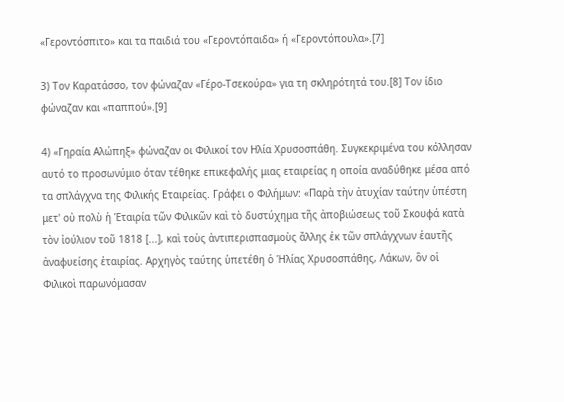«Γεροντόσπιτο» και τα παιδιά του «Γεροντόπαιδα» ή «Γεροντόπουλα».[7]

3) Τον Καρατάσσο, τον φώναζαν «Γέρο-Τσεκούρα» για τη σκληρότητά του.[8] Τον ίδιο φώναζαν και «παππού».[9]

4) «Γηραία Αλώπηξ» φώναζαν οι Φιλικοί τον Ηλία Χρυσοσπάθη. Συγκεκριμένα του κόλλησαν αυτό το προσωνύμιο όταν τέθηκε επικεφαλής μιας εταιρείας η οποία αναδύθηκε μέσα από τα σπλάγχνα της Φιλικής Εταιρείας. Γράφει ο Φιλήμων: «Παρὰ τὴν ἀτυχίαν ταύτην ὑπέστη μετ' οὐ πολὺ ἡ Ἑταιρία τῶν Φιλικῶν καὶ τὸ δυστύχημα τῆς ἀποβιώσεως τοῦ Σκουφά κατὰ τὸν ἰούλιον τοῦ 1818 [...], καὶ τοὺς ἀντιπερισπασμοὺς ἄλλης ἐκ τῶν σπλάγχνων ἑαυτῆς ἀναφυείσης ἑταιρίας. Αρχηγὸς ταύτης ὑπετέθη ὁ Ἡλίας Χρυσοσπάθης, Λάκων, ὃν οἱ Φιλικοὶ παρωνόμασαν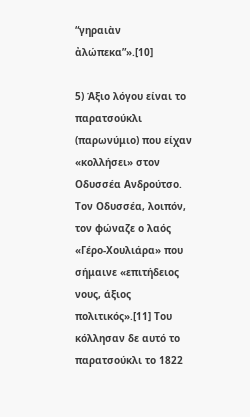“γηραιὰν ἀλώπεκα”».[10]

5) Άξιο λόγου είναι το παρατσούκλι (παρωνύμιο) που είχαν «κολλήσει» στον Οδυσσέα Ανδρούτσο. Τον Οδυσσέα, λοιπόν, τον φώναζε ο λαός «Γέρο-Χουλιάρα» που σήμαινε «επιτήδειος νους, άξιος πολιτικός».[11] Του κόλλησαν δε αυτό το παρατσούκλι το 1822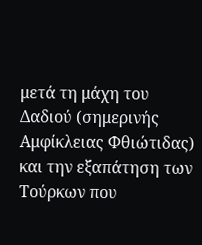μετά τη μάχη του Δαδιού (σημερινής Αμφίκλειας Φθιώτιδας) και την εξαπάτηση των Τούρκων που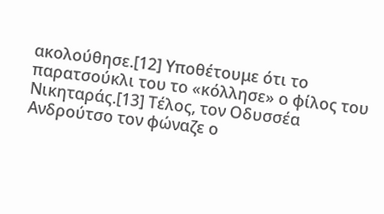ακολούθησε.[12] Υποθέτουμε ότι το παρατσούκλι του το «κόλλησε» ο φίλος του Νικηταράς.[13] Τέλος, τον Οδυσσέα Ανδρούτσο τον φώναζε ο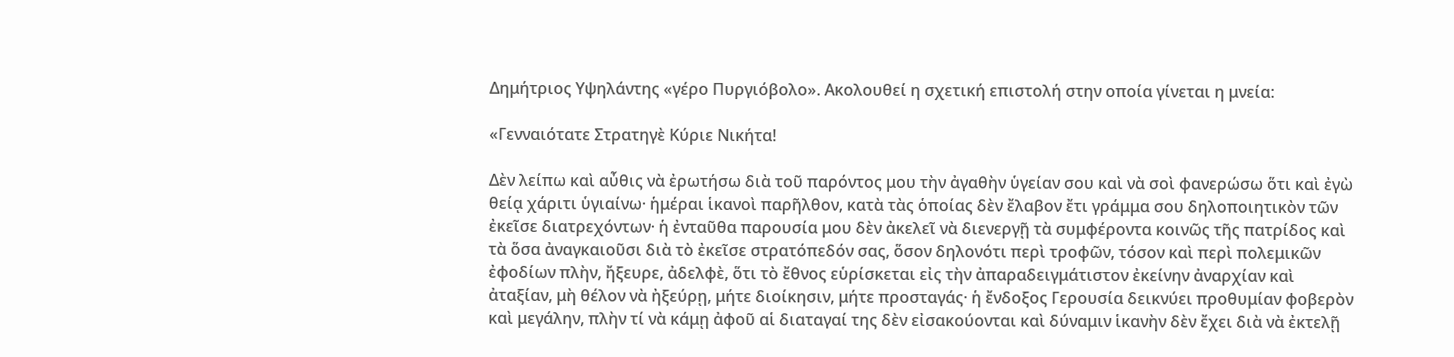Δημήτριος Υψηλάντης «γέρο Πυργιόβολο». Ακολουθεί η σχετική επιστολή στην οποία γίνεται η μνεία:

«Γενναιότατε Στρατηγὲ Κύριε Νικήτα!

Δὲν λείπω καὶ αὖθις νὰ ἐρωτήσω διὰ τοῦ παρόντος μου τὴν ἀγαθὴν ὑγείαν σου καὶ νὰ σοὶ φανερώσω ὅτι καὶ ἐγὼ θείᾳ χάριτι ὑγιαίνω· ἡμέραι ἱκανοὶ παρῆλθον, κατὰ τὰς ὁποίας δὲν ἔλαβον ἔτι γράμμα σου δηλοποιητικὸν τῶν ἐκεῖσε διατρεχόντων· ἡ ἐνταῦθα παρουσία μου δὲν ἀκελεῖ νὰ διενεργῇ τὰ συμφέροντα κοινῶς τῆς πατρίδος καὶ τὰ ὅσα ἀναγκαιοῦσι διὰ τὸ ἐκεῖσε στρατόπεδόν σας, ὅσον δηλονότι περὶ τροφῶν, τόσον καὶ περὶ πολεμικῶν ἐφοδίων πλὴν, ἤξευρε, ἀδελφὲ, ὅτι τὸ ἔθνος εὑρίσκεται εἰς τὴν ἀπαραδειγμάτιστον ἐκείνην ἀναρχίαν καὶ ἀταξίαν, μὴ θέλον νὰ ἠξεύρῃ, μήτε διοίκησιν, μήτε προσταγάς· ἡ ἔνδοξος Γερουσία δεικνύει προθυμίαν φοβερὸν καὶ μεγάλην, πλὴν τί νὰ κάμῃ ἀφοῦ αἱ διαταγαί της δὲν εἰσακούονται καὶ δύναμιν ἱκανὴν δὲν ἔχει διὰ νὰ ἐκτελῇ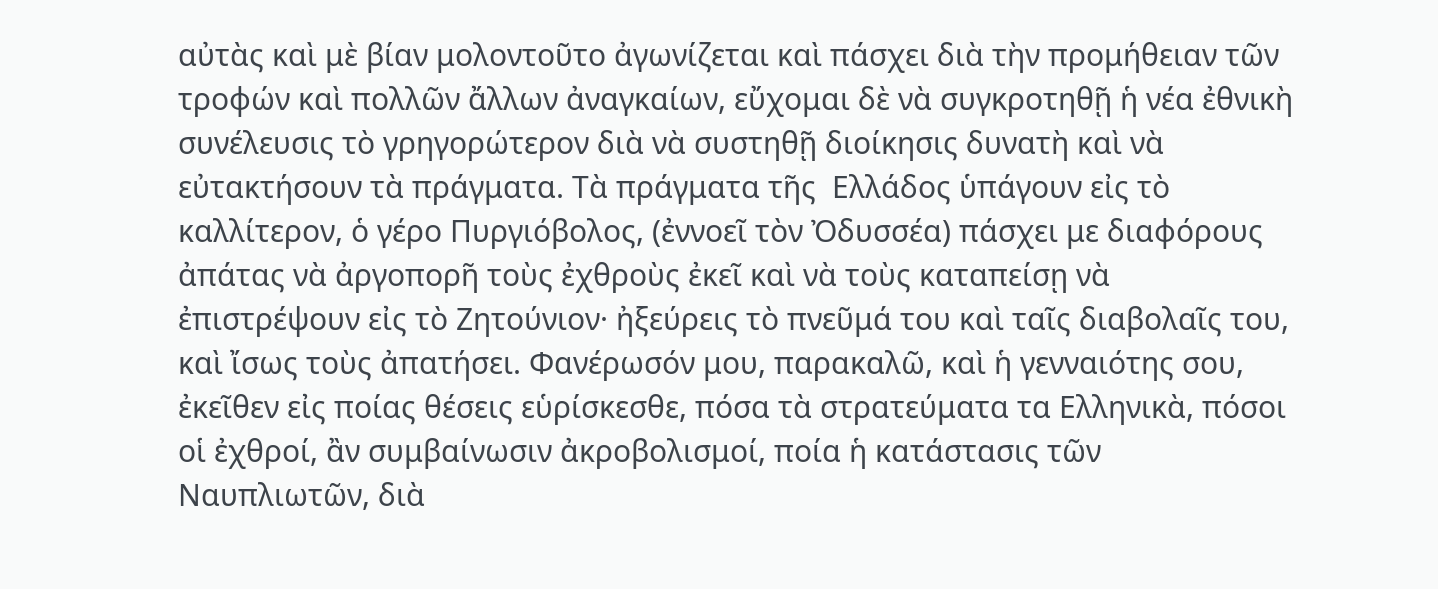αὐτὰς καὶ μὲ βίαν μολοντοῦτο ἀγωνίζεται καὶ πάσχει διὰ τὴν προμήθειαν τῶν τροφών καὶ πολλῶν ἄλλων ἀναγκαίων, εὔχομαι δὲ νὰ συγκροτηθῇ ἡ νέα ἐθνικὴ συνέλευσις τὸ γρηγορώτερον διὰ νὰ συστηθῇ διοίκησις δυνατὴ καὶ νὰ εὐτακτήσουν τὰ πράγματα. Τὰ πράγματα τῆς  Ελλάδος ὑπάγουν εἰς τὸ καλλίτερον, ὁ γέρο Πυργιόβολος, (ἐννοεῖ τὸν Ὀδυσσέα) πάσχει με διαφόρους ἀπάτας νὰ ἀργοπορῆ τοὺς ἐχθροὺς ἐκεῖ καὶ νὰ τοὺς καταπείσῃ νὰ ἐπιστρέψουν εἰς τὸ Ζητούνιον· ἠξεύρεις τὸ πνεῦμά του καὶ ταῖς διαβολαῖς του, καὶ ἴσως τοὺς ἀπατήσει. Φανέρωσόν μου, παρακαλῶ, καὶ ἡ γενναιότης σου, ἐκεῖθεν εἰς ποίας θέσεις εὑρίσκεσθε, πόσα τὰ στρατεύματα τα Ελληνικὰ, πόσοι οἱ ἐχθροί, ἂν συμβαίνωσιν ἀκροβολισμοί, ποία ἡ κατάστασις τῶν Ναυπλιωτῶν, διὰ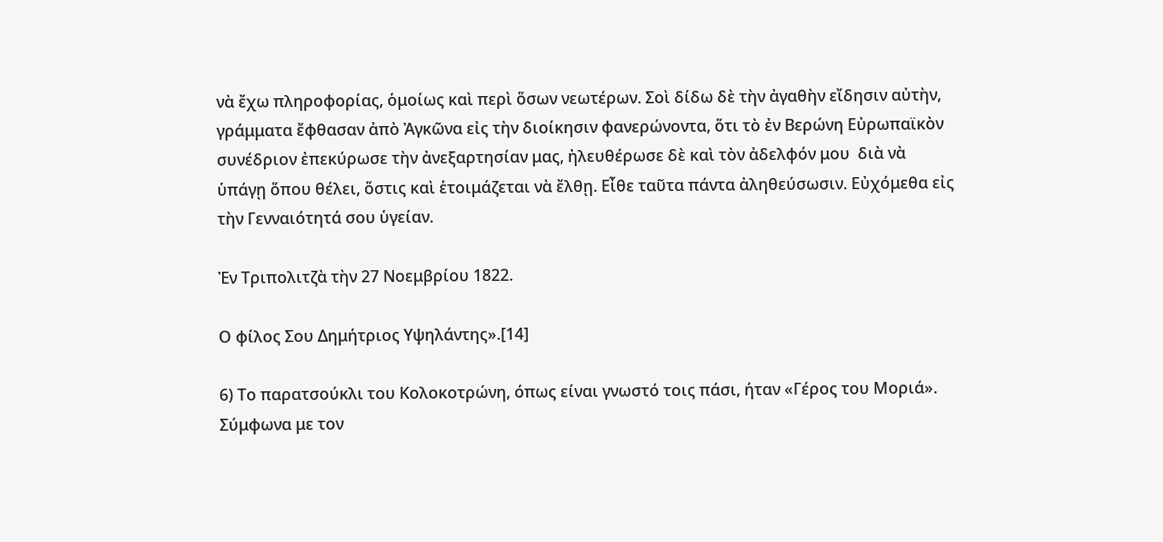νὰ ἔχω πληροφορίας, ὁμοίως καὶ περὶ ὅσων νεωτέρων. Σοὶ δίδω δὲ τὴν ἀγαθὴν εἴδησιν αὐτὴν, γράμματα ἔφθασαν ἀπὸ Ἀγκῶνα εἰς τὴν διοίκησιν φανερώνοντα, ὅτι τὸ ἐν Βερώνη Εὐρωπαϊκὸν συνέδριον ἐπεκύρωσε τὴν ἀνεξαρτησίαν μας, ἠλευθέρωσε δὲ καὶ τὸν ἀδελφόν μου  διὰ νὰ ὑπάγῃ ὅπου θέλει, ὅστις καὶ ἑτοιμάζεται νὰ ἔλθῃ. Εἶθε ταῦτα πάντα ἀληθεύσωσιν. Εὐχόμεθα εἰς τὴν Γενναιότητά σου ὑγείαν.

Ἐν Τριπολιτζὰ τὴν 27 Νοεμβρίου 1822.

Ο φίλος Σου Δημήτριος Υψηλάντης».[14]

6) Το παρατσούκλι του Κολοκοτρώνη, όπως είναι γνωστό τοις πάσι, ήταν «Γέρος του Μοριά». Σύμφωνα με τον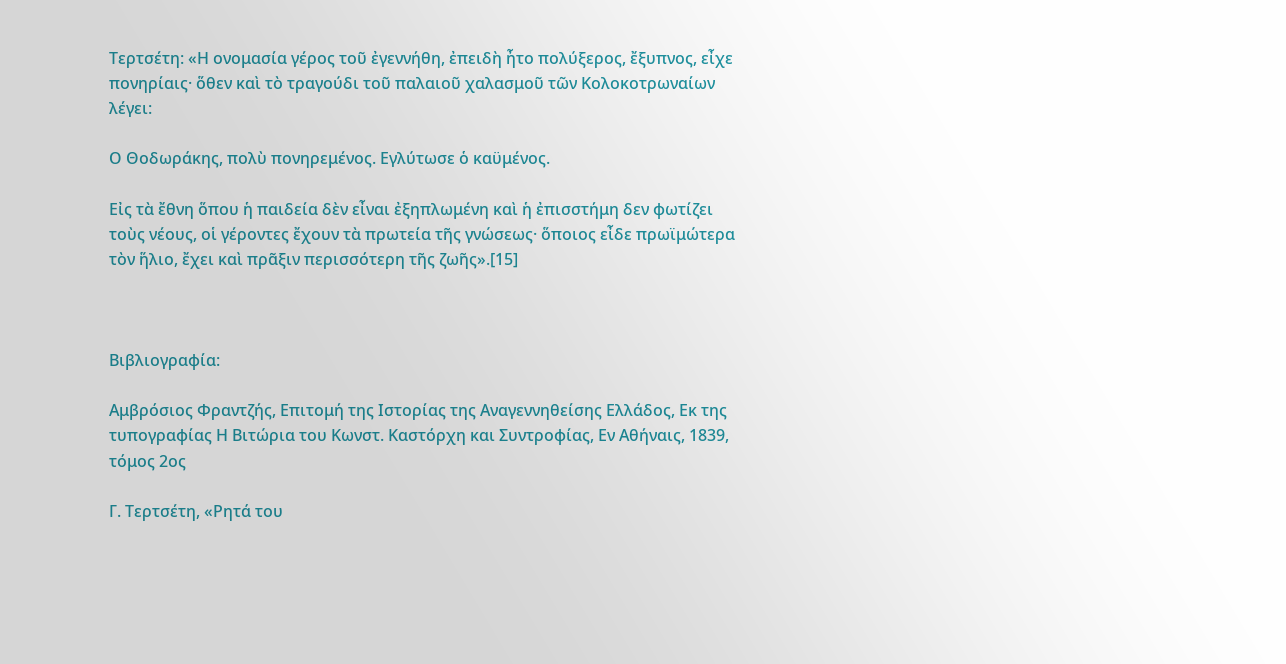Τερτσέτη: «Η ονομασία γέρος τοῦ ἐγεννήθη, ἐπειδὴ ἦτο πολύξερος, ἔξυπνος, εἶχε πονηρίαις· ὅθεν καὶ τὸ τραγούδι τοῦ παλαιοῦ χαλασμοῦ τῶν Κολοκοτρωναίων λέγει:

Ο Θοδωράκης, πολὺ πονηρεμένος. Εγλύτωσε ὁ καϋμένος.

Εἰς τὰ ἔθνη ὅπου ἡ παιδεία δὲν εἶναι ἐξηπλωμένη καὶ ἡ ἐπισστήμη δεν φωτίζει τοὺς νέους, οἱ γέροντες ἔχουν τὰ πρωτεία τῆς γνώσεως· ὅποιος εἶδε πρωϊμώτερα τὸν ἥλιο, ἔχει καὶ πρᾶξιν περισσότερη τῆς ζωῆς».[15]



Βιβλιογραφία:

Αμβρόσιος Φραντζής, Επιτομή της Ιστορίας της Αναγεννηθείσης Ελλάδος, Εκ της τυπογραφίας Η Βιτώρια του Κωνστ. Καστόρχη και Συντροφίας, Εν Αθήναις, 1839, τόμος 2ος

Γ. Τερτσέτη, «Ρητά του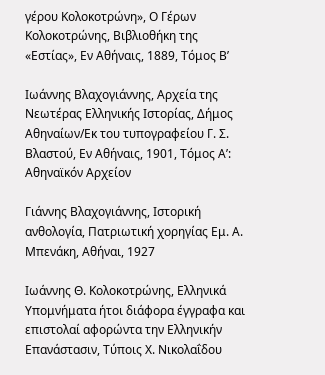γέρου Κολοκοτρώνη», Ο Γέρων Κολοκοτρώνης, Βιβλιοθήκη της «Εστίας», Εν Αθήναις, 1889, Τόμος Β’

Ιωάννης Βλαχογιάννης, Αρχεία της Νεωτέρας Ελληνικής Ιστορίας, Δήμος Αθηναίων/Εκ του τυπογραφείου Γ. Σ. Βλαστού, Εν Αθήναις, 1901, Τόμος Α’: Αθηναϊκόν Αρχείον

Γιάννης Βλαχογιάννης, Ιστορική ανθολογία, Πατριωτική χορηγίας Εμ. Α. Μπενάκη, Αθήναι, 1927

Ιωάννης Θ. Κολοκοτρώνης, Ελληνικά Υπομνήματα ήτοι διάφορα έγγραφα και επιστολαί αφορώντα την Ελληνικήν Επανάστασιν, Τύποις Χ. Νικολαΐδου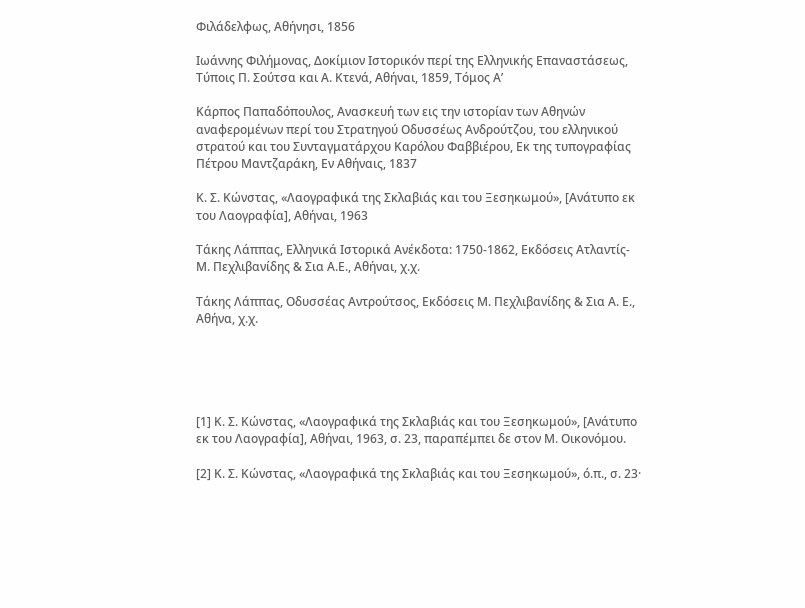Φιλάδελφως, Αθήνησι, 1856

Ιωάννης Φιλήμονας, Δοκίμιον Ιστορικόν περί της Ελληνικής Επαναστάσεως, Τύποις Π. Σούτσα και Α. Κτενά, Αθήναι, 1859, Τόμος Α’

Κάρπος Παπαδόπουλος, Ανασκευή των εις την ιστορίαν των Αθηνών αναφερομένων περί του Στρατηγού Οδυσσέως Ανδρούτζου, του ελληνικού στρατού και του Συνταγματάρχου Καρόλου Φαββιέρου, Εκ της τυπογραφίας Πέτρου Μαντζαράκη, Εν Αθήναις, 1837

Κ. Σ. Κώνστας, «Λαογραφικά της Σκλαβιάς και του Ξεσηκωμού», [Ανάτυπο εκ του Λαογραφία], Αθήναι, 1963

Τάκης Λάππας, Ελληνικά Ιστορικά Ανέκδοτα: 1750-1862, Εκδόσεις Ατλαντίς-Μ. Πεχλιβανίδης & Σια Α.Ε., Αθήναι, χ.χ.

Τάκης Λάππας, Οδυσσέας Αντρούτσος, Εκδόσεις Μ. Πεχλιβανίδης & Σια Α. Ε., Αθήνα, χ.χ.





[1] Κ. Σ. Κώνστας, «Λαογραφικά της Σκλαβιάς και του Ξεσηκωμού», [Ανάτυπο εκ του Λαογραφία], Αθήναι, 1963, σ. 23, παραπέμπει δε στον Μ. Οικονόμου.

[2] Κ. Σ. Κώνστας, «Λαογραφικά της Σκλαβιάς και του Ξεσηκωμού», ό.π., σ. 23·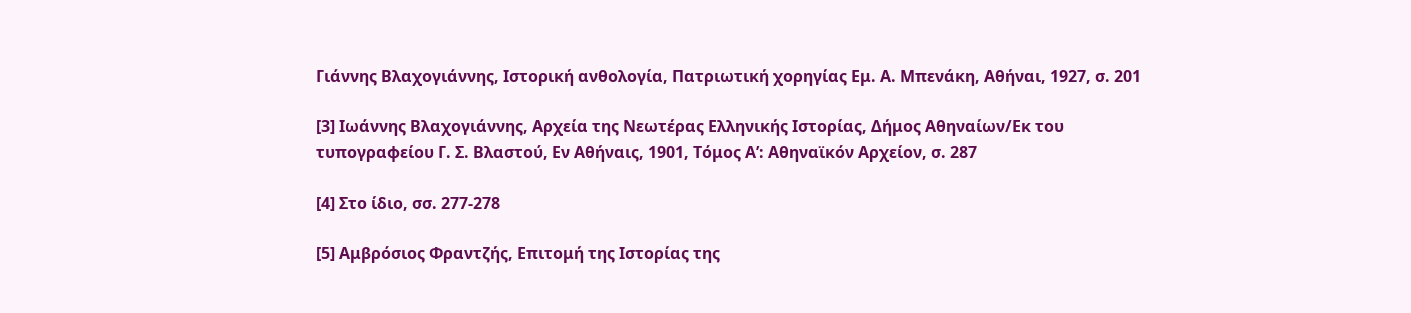Γιάννης Βλαχογιάννης, Ιστορική ανθολογία, Πατριωτική χορηγίας Εμ. Α. Μπενάκη, Αθήναι, 1927, σ. 201

[3] Ιωάννης Βλαχογιάννης, Αρχεία της Νεωτέρας Ελληνικής Ιστορίας, Δήμος Αθηναίων/Εκ του τυπογραφείου Γ. Σ. Βλαστού, Εν Αθήναις, 1901, Τόμος Α’: Αθηναϊκόν Αρχείον, σ. 287

[4] Στο ίδιο, σσ. 277-278

[5] Αμβρόσιος Φραντζής, Επιτομή της Ιστορίας της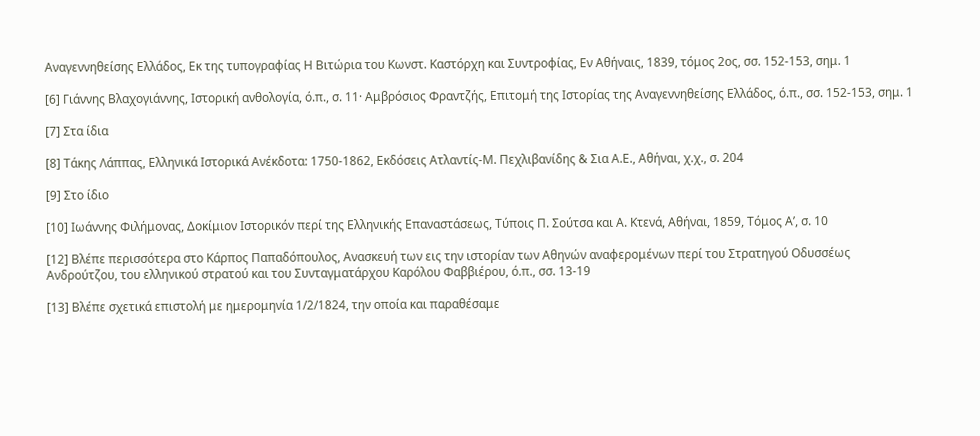Αναγεννηθείσης Ελλάδος, Εκ της τυπογραφίας Η Βιτώρια του Κωνστ. Καστόρχη και Συντροφίας, Εν Αθήναις, 1839, τόμος 2ος, σσ. 152-153, σημ. 1

[6] Γιάννης Βλαχογιάννης, Ιστορική ανθολογία, ό.π., σ. 11· Αμβρόσιος Φραντζής, Επιτομή της Ιστορίας της Αναγεννηθείσης Ελλάδος, ό.π., σσ. 152-153, σημ. 1

[7] Στα ίδια

[8] Τάκης Λάππας, Ελληνικά Ιστορικά Ανέκδοτα: 1750-1862, Εκδόσεις Ατλαντίς-Μ. Πεχλιβανίδης & Σια Α.Ε., Αθήναι, χ.χ., σ. 204

[9] Στο ίδιο

[10] Ιωάννης Φιλήμονας, Δοκίμιον Ιστορικόν περί της Ελληνικής Επαναστάσεως, Τύποις Π. Σούτσα και Α. Κτενά, Αθήναι, 1859, Τόμος Α’, σ. 10

[12] Βλέπε περισσότερα στο Κάρπος Παπαδόπουλος, Ανασκευή των εις την ιστορίαν των Αθηνών αναφερομένων περί του Στρατηγού Οδυσσέως Ανδρούτζου, του ελληνικού στρατού και του Συνταγματάρχου Καρόλου Φαββιέρου, ό.π., σσ. 13-19

[13] Βλέπε σχετικά επιστολή με ημερομηνία 1/2/1824, την οποία και παραθέσαμε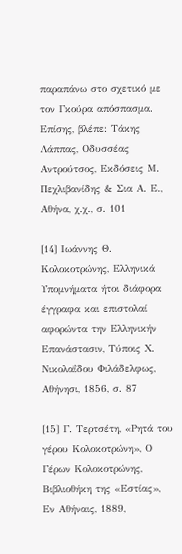παραπάνω στο σχετικό με τον Γκούρα απόσπασμα. Επίσης, βλέπε: Τάκης Λάππας, Οδυσσέας Αντρούτσος, Εκδόσεις Μ. Πεχλιβανίδης & Σια Α. Ε., Αθήνα, χ.χ., σ. 101

[14] Ιωάννης Θ. Κολοκοτρώνης, Ελληνικά Υπομνήματα ήτοι διάφορα έγγραφα και επιστολαί αφορώντα την Ελληνικήν Επανάστασιν, Τύποις Χ. Νικολαΐδου Φιλάδελφως, Αθήνησι, 1856, σ. 87

[15] Γ. Τερτσέτη, «Ρητά του γέρου Κολοκοτρώνη», Ο Γέρων Κολοκοτρώνης, Βιβλιοθήκη της «Εστίας», Εν Αθήναις, 1889,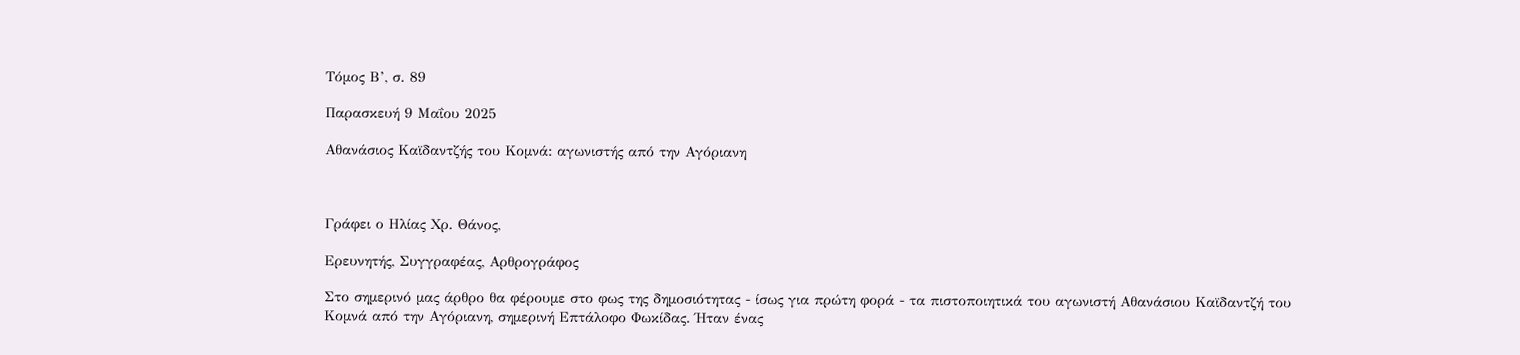Τόμος Β’, σ. 89

Παρασκευή 9 Μαΐου 2025

Αθανάσιος Καϊδαντζής του Κομνά: αγωνιστής από την Αγόριανη



Γράφει ο Ηλίας Χρ. Θάνος,

Ερευνητής, Συγγραφέας, Αρθρογράφος

Στο σημερινό μας άρθρο θα φέρουμε στο φως της δημοσιότητας - ίσως για πρώτη φορά - τα πιστοποιητικά του αγωνιστή Αθανάσιου Καϊδαντζή του Κομνά από την Αγόριανη, σημερινή Επτάλοφο Φωκίδας. Ήταν ένας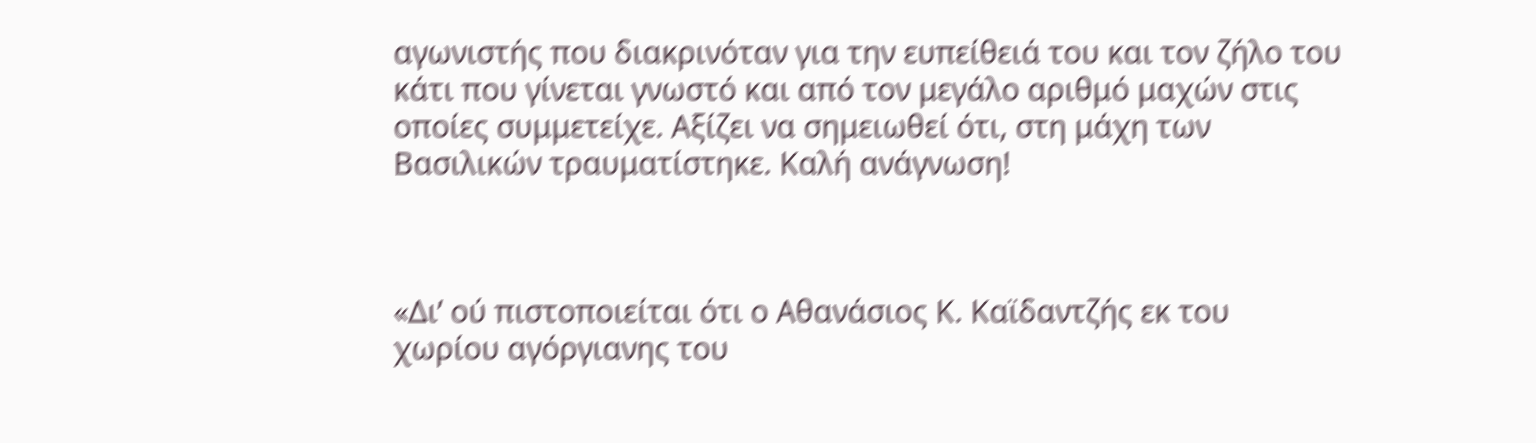αγωνιστής που διακρινόταν για την ευπείθειά του και τον ζήλο του κάτι που γίνεται γνωστό και από τον μεγάλο αριθμό μαχών στις οποίες συμμετείχε. Αξίζει να σημειωθεί ότι, στη μάχη των Βασιλικών τραυματίστηκε. Καλή ανάγνωση!



«Δι’ ού πιστοποιείται ότι ο Αθανάσιος Κ. Καϊδαντζής εκ του χωρίου αγόργιανης του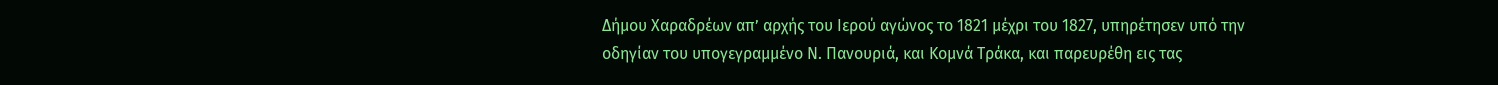Δήμου Χαραδρέων απ’ αρχής του Ιερού αγώνος το 1821 μέχρι του 1827, υπηρέτησεν υπό την οδηγίαν του υπογεγραμμένο Ν. Πανουριά, και Κομνά Τράκα, και παρευρέθη εις τας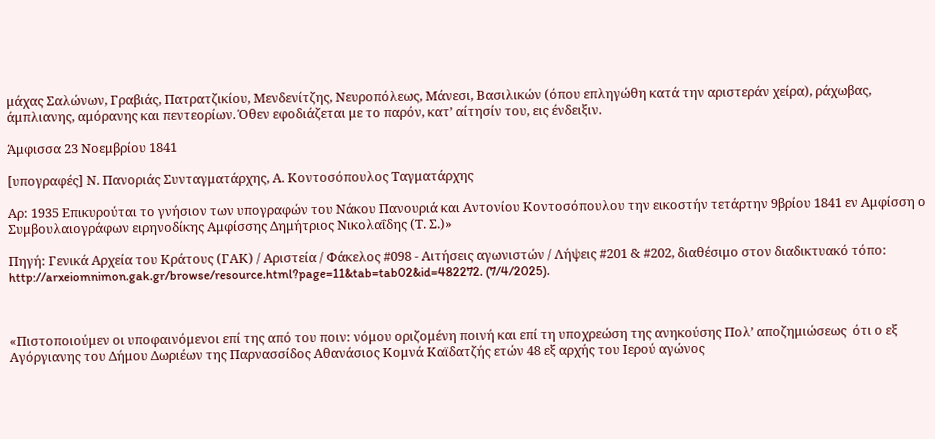μάχας Σαλώνων, Γραβιάς, Πατρατζικίου, Μενδενίτζης, Νευροπόλεως, Μάνεσι, Βασιλικών (όπου επληγώθη κατά την αριστεράν χείρα), ράχωβας, άμπλιανης, αμόρανης και πεντεορίων. Όθεν εφοδιάζεται με το παρόν, κατ’ αίτησίν του, εις ένδειξιν.

Άμφισσα 23 Νοεμβρίου 1841

[υπογραφές] Ν. Πανοριάς Συνταγματάρχης, Α. Κοντοσόπουλος Ταγματάρχης

Αρ: 1935 Επικυρούται το γνήσιον των υπογραφών του Νάκου Πανουριά και Αντονίου Κοντοσόπουλου την εικοστήν τετάρτην 9βρίου 1841 εν Αμφίσση ο Συμβουλαιογράφων ειρηνοδίκης Αμφίσσης Δημήτριος Νικολαΐδης (Τ. Σ.)»

Πηγή: Γενικά Αρχεία του Κράτους (ΓΑΚ) / Αριστεία / Φάκελος #098 - Αιτήσεις αγωνιστών / Λήψεις #201 & #202, διαθέσιμο στον διαδικτυακό τόπο: http://arxeiomnimon.gak.gr/browse/resource.html?page=11&tab=tab02&id=482272. (7/4/2025).



«Πιστοποιούμεν οι υποφαινόμενοι επί της από του ποιν: νόμου οριζομένη ποινή και επί τη υποχρεώση της ανηκούσης Πολ’ αποζημιώσεως  ότι ο εξ Αγόργιανης του Δήμου Δωριέων της Παρνασσίδος Αθανάσιος Κομνά Καϊδατζής ετών 48 εξ αρχής του Ιερού αγώνος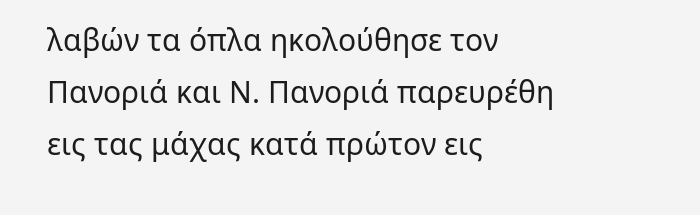λαβών τα όπλα ηκολούθησε τον Πανοριά και Ν. Πανοριά παρευρέθη εις τας μάχας κατά πρώτον εις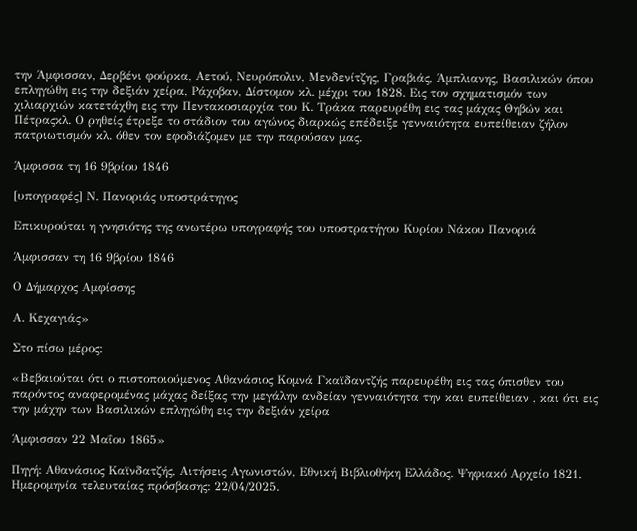την Άμφισσαν, Δερβένι φούρκα, Αετού, Νευρόπολιν, Μενδενίτζης, Γραβιάς, Άμπλιανης, Βασιλικών όπου επληγώθη εις την δεξιάν χείρα, Ράχοβαν, Δίστομον κλ. μέχρι του 1828. Εις τον σχηματισμόν των χιλιαρχιών κατετάχθη εις την Πεντακοσιαρχία του Κ. Τράκα παρευρέθη εις τας μάχας Θηβών και Πέτραςκλ. Ο ρηθείς έτρεξε το στάδιον του αγώνος διαρκώς επέδειξε γενναιότητα ευπείθειαν ζήλον πατριωτισμόν κλ. όθεν τον εφοδιάζομεν με την παρούσαν μας.

Άμφισσα τη 16 9βρίου 1846

[υπογραφές] Ν. Πανοριάς υποστράτηγος

Επικυρούται η γνησιότης της ανωτέρω υπογραφής του υποστρατήγου Κυρίου Νάκου Πανοριά

Άμφισσαν τη 16 9βρίου 1846

Ο Δήμαρχος Αμφίσσης

Α. Κεχαγιάς»

Στο πίσω μέρος:

«Βεβαιούται ότι ο πιστοποιούμενος Αθανάσιος Κομνά Γκαϊδαντζής παρευρέθη εις τας όπισθεν του παρόντος αναφερομένας μάχας δείξας την μεγάλην ανδείαν γενναιότητα την και ευπείθειαν , και ότι εις την μάχην των Βασιλικών επληγώθη εις την δεξιάν χείρα

Άμφισσαν 22 Μαΐου 1865»

Πηγή: Αθανάσιος Καϊνδατζής, Αιτήσεις Αγωνιστών, Εθνική Βιβλιοθήκη Ελλάδος. Ψηφιακό Αρχείο 1821. Ημερομηνία τελευταίας πρόσβασης: 22/04/2025.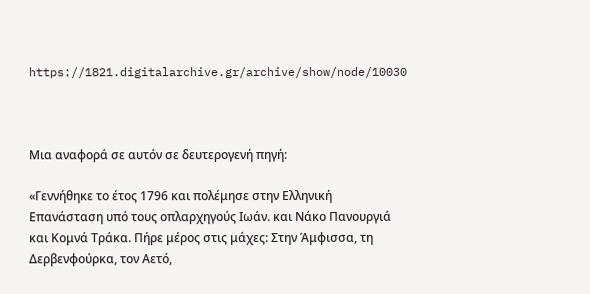https://1821.digitalarchive.gr/archive/show/node/10030



Μια αναφορά σε αυτόν σε δευτερογενή πηγή:

«Γεννήθηκε το έτος 1796 και πολέμησε στην Ελληνική Επανάσταση υπό τους οπλαρχηγούς Ιωάν. και Νάκο Πανουργιά και Κομνά Τράκα. Πήρε μέρος στις μάχες: Στην Άμφισσα, τη Δερβενφούρκα, τον Αετό,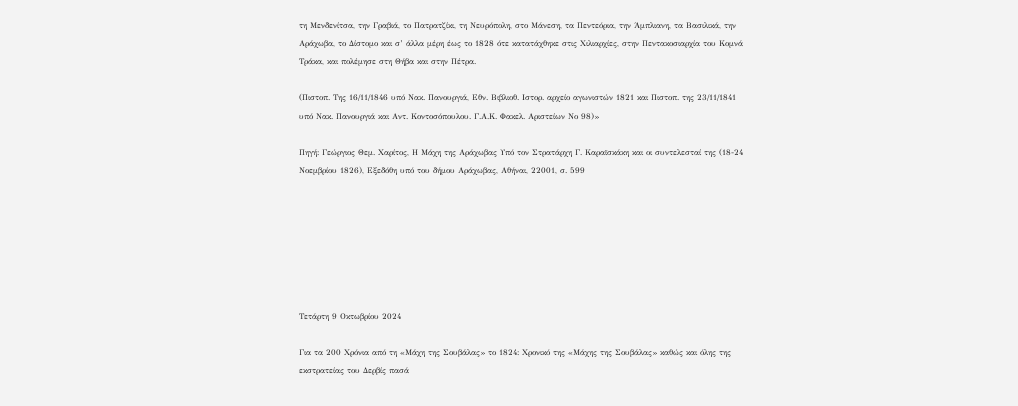τη Μενδενίτσα, την Γραβιά, το Πατρατζίκι, τη Νευρόπολη, στο Μάνεση, τα Πεντεόρια, την Άμπλιανη, τα Βασιλικά, την Αράχωβα, το Δίστομο και σ’ άλλα μέρη έως το 1828 ότε κατατάχθηκε στις Χιλιαρχίες, στην Πεντακοσιαρχία του Κομνά Τράκα, και πολέμησε στη Θήβα και στην Πέτρα.

(Πιστοπ. Της 16/11/1846 υπό Νακ. Πανουργιά, Εθν. Βιβλιοθ. Ιστορ. αρχείο αγωνιστών 1821 και Πιστοπ. της 23/11/1841 υπό Νακ. Πανουργιά και Αντ. Κοντοσόπουλου. Γ.Α.Κ. Φακελ. Αριστείων Νο 98)»

Πηγή: Γεώργιος Θεμ. Χαρίτος, Η Μάχη της Αράχωβας Υπό τον Στρατάρχη Γ. Καραϊσκάκη και οι συντελεσταί της (18-24 Νοεμβρίου 1826), Εξεδόθη υπό του δήμου Αράχωβας, Αθήναι, 22001, σ. 599







Τετάρτη 9 Οκτωβρίου 2024

Για τα 200 Χρόνια από τη «Μάχη της Σουβάλας» το 1824: Xρονικό της «Μάχης της Σουβάλας» καθώς και όλης της εκστρατείας του Δερβίς πασά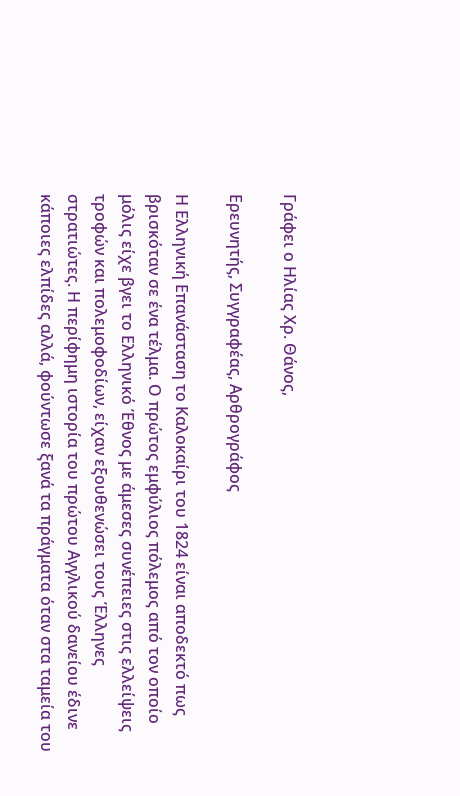Γράφει ο Ηλίας Χρ. Θάνος,

Ερευνητής, Συγγραφέας, Αρθρογράφος

Η Ελληνική Επανάσταση το Καλοκαίρι του 1824 είναι αποδεκτό πως βρισκόταν σε ένα τέλμα. Ο πρώτος εμφύλιος πόλεμος από τον οποίο μόλις είχε βγει το Ελληνικό Έθνος με άμεσες συνέπειες στις ελλείψεις τροφών και πολεμοφοδίων, είχαν εξουθενώσει τους Έλληνες στρατιώτες. Η περίφημη ιστορία του πρώτου Αγγλικού δανείου έδινε κάποιες ελπίδες αλλά, φούντωσε ξανά τα πράγματα όταν στα ταμεία του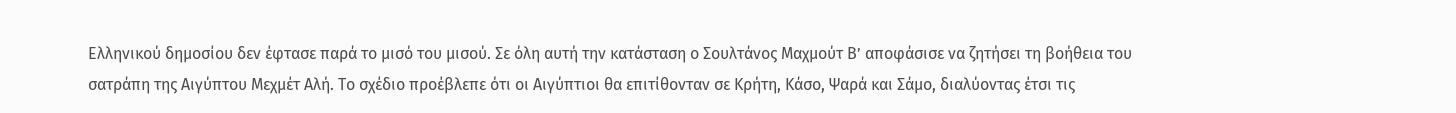Ελληνικού δημοσίου δεν έφτασε παρά το μισό του μισού. Σε όλη αυτή την κατάσταση ο Σουλτάνος Μαχμούτ Β’ αποφάσισε να ζητήσει τη βοήθεια του σατράπη της Αιγύπτου Μεχμέτ Αλή. Το σχέδιο προέβλεπε ότι οι Αιγύπτιοι θα επιτίθονταν σε Κρήτη, Κάσο, Ψαρά και Σάμο, διαλύοντας έτσι τις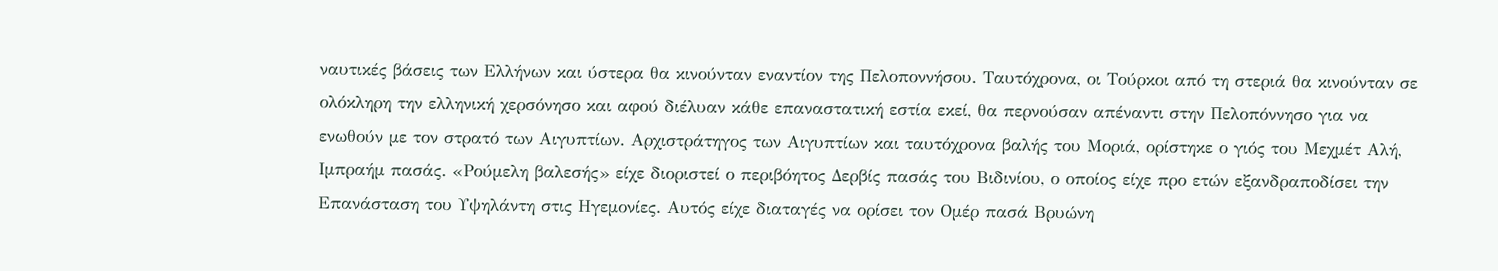ναυτικές βάσεις των Ελλήνων και ύστερα θα κινούνταν εναντίον της Πελοποννήσου. Ταυτόχρονα, οι Τούρκοι από τη στεριά θα κινούνταν σε ολόκληρη την ελληνική χερσόνησο και αφού διέλυαν κάθε επαναστατική εστία εκεί, θα περνούσαν απέναντι στην Πελοπόννησο για να ενωθούν με τον στρατό των Αιγυπτίων. Αρχιστράτηγος των Αιγυπτίων και ταυτόχρονα βαλής του Μοριά, ορίστηκε ο γιός του Μεχμέτ Αλή, Ιμπραήμ πασάς. «Ρούμελη βαλεσής» είχε διοριστεί ο περιβόητος Δερβίς πασάς του Βιδινίου, ο οποίος είχε προ ετών εξανδραποδίσει την Επανάσταση του Υψηλάντη στις Ηγεμονίες. Αυτός είχε διαταγές να ορίσει τον Ομέρ πασά Βρυώνη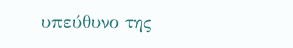υπεύθυνο της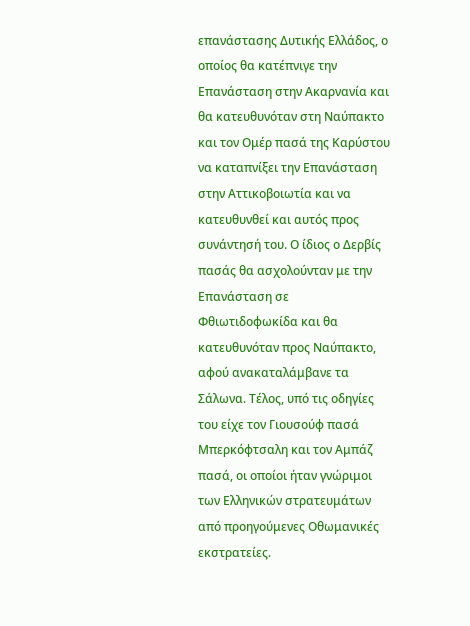επανάστασης Δυτικής Ελλάδος, ο οποίος θα κατέπνιγε την Επανάσταση στην Ακαρνανία και θα κατευθυνόταν στη Ναύπακτο και τον Ομέρ πασά της Καρύστου να καταπνίξει την Επανάσταση στην Αττικοβοιωτία και να κατευθυνθεί και αυτός προς συνάντησή του. Ο ίδιος ο Δερβίς πασάς θα ασχολούνταν με την Επανάσταση σε Φθιωτιδοφωκίδα και θα κατευθυνόταν προς Ναύπακτο, αφού ανακαταλάμβανε τα Σάλωνα. Τέλος, υπό τις οδηγίες του είχε τον Γιουσούφ πασά Μπερκόφτσαλη και τον Αμπάζ πασά, οι οποίοι ήταν γνώριμοι των Ελληνικών στρατευμάτων από προηγούμενες Οθωμανικές εκστρατείες.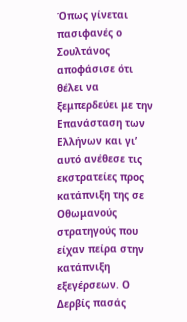Όπως γίνεται πασιφανές ο Σουλτάνος αποφάσισε ότι θέλει να ξεμπερδεύει με την Επανάσταση των Ελλήνων και γι’ αυτό ανέθεσε τις εκστρατείες προς κατάπνιξη της σε Οθωμανούς στρατηγούς που είχαν πείρα στην κατάπνιξη εξεγέρσεων. Ο Δερβίς πασάς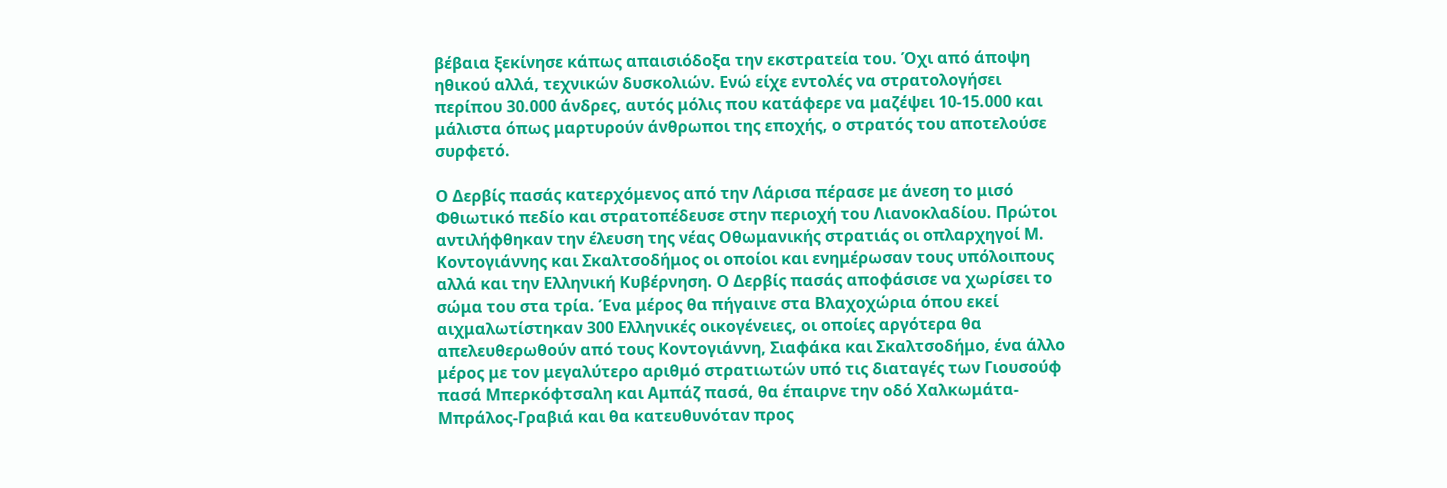βέβαια ξεκίνησε κάπως απαισιόδοξα την εκστρατεία του. Όχι από άποψη ηθικού αλλά, τεχνικών δυσκολιών. Ενώ είχε εντολές να στρατολογήσει περίπου 30.000 άνδρες, αυτός μόλις που κατάφερε να μαζέψει 10-15.000 και μάλιστα όπως μαρτυρούν άνθρωποι της εποχής, ο στρατός του αποτελούσε συρφετό.

Ο Δερβίς πασάς κατερχόμενος από την Λάρισα πέρασε με άνεση το μισό Φθιωτικό πεδίο και στρατοπέδευσε στην περιοχή του Λιανοκλαδίου. Πρώτοι αντιλήφθηκαν την έλευση της νέας Οθωμανικής στρατιάς οι οπλαρχηγοί Μ. Κοντογιάννης και Σκαλτσοδήμος οι οποίοι και ενημέρωσαν τους υπόλοιπους αλλά και την Ελληνική Κυβέρνηση. Ο Δερβίς πασάς αποφάσισε να χωρίσει το σώμα του στα τρία. Ένα μέρος θα πήγαινε στα Βλαχοχώρια όπου εκεί αιχμαλωτίστηκαν 300 Ελληνικές οικογένειες, οι οποίες αργότερα θα απελευθερωθούν από τους Κοντογιάννη, Σιαφάκα και Σκαλτσοδήμο, ένα άλλο μέρος με τον μεγαλύτερο αριθμό στρατιωτών υπό τις διαταγές των Γιουσούφ πασά Μπερκόφτσαλη και Αμπάζ πασά, θα έπαιρνε την οδό Χαλκωμάτα-Μπράλος-Γραβιά και θα κατευθυνόταν προς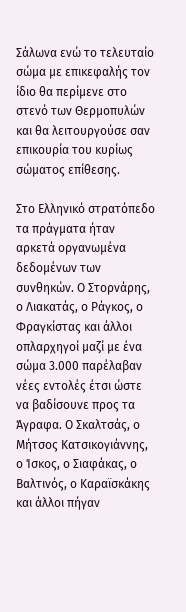Σάλωνα ενώ το τελευταίο σώμα με επικεφαλής τον ίδιο θα περίμενε στο στενό των Θερμοπυλών και θα λειτουργούσε σαν επικουρία του κυρίως σώματος επίθεσης.

Στο Ελληνικό στρατόπεδο τα πράγματα ήταν αρκετά οργανωμένα δεδομένων των συνθηκών. Ο Στορνάρης, ο Λιακατάς, ο Ράγκος, ο Φραγκίστας και άλλοι οπλαρχηγοί μαζί με ένα σώμα 3.000 παρέλαβαν νέες εντολές έτσι ώστε να βαδίσουνε προς τα Άγραφα. Ο Σκαλτσάς, ο Μήτσος Κατσικογιάννης, ο Ίσκος, ο Σιαφάκας, ο Βαλτινός, ο Καραϊσκάκης και άλλοι πήγαν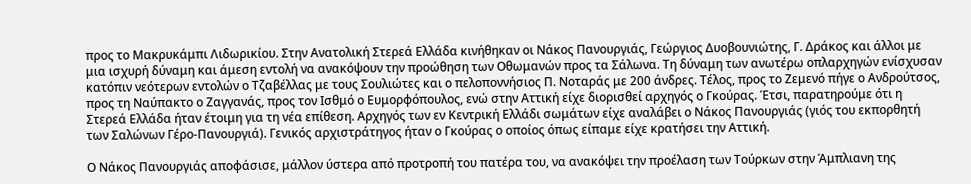προς το Μακρυκάμπι Λιδωρικίου. Στην Ανατολική Στερεά Ελλάδα κινήθηκαν οι Νάκος Πανουργιάς, Γεώργιος Δυοβουνιώτης, Γ. Δράκος και άλλοι με μια ισχυρή δύναμη και άμεση εντολή να ανακόψουν την προώθηση των Οθωμανών προς τα Σάλωνα. Τη δύναμη των ανωτέρω οπλαρχηγών ενίσχυσαν κατόπιν νεότερων εντολών ο Τζαβέλλας με τους Σουλιώτες και ο πελοποννήσιος Π. Νοταράς με 200 άνδρες. Τέλος, προς το Ζεμενό πήγε ο Ανδρούτσος, προς τη Ναύπακτο ο Ζαγγανάς, προς τον Ισθμό ο Ευμορφόπουλος, ενώ στην Αττική είχε διορισθεί αρχηγός ο Γκούρας. Έτσι, παρατηρούμε ότι η Στερεά Ελλάδα ήταν έτοιμη για τη νέα επίθεση. Αρχηγός των εν Κεντρική Ελλάδι σωμάτων είχε αναλάβει ο Νάκος Πανουργιάς (γιός του εκπορθητή των Σαλώνων Γέρο-Πανουργιά). Γενικός αρχιστράτηγος ήταν ο Γκούρας ο οποίος όπως είπαμε είχε κρατήσει την Αττική.

Ο Νάκος Πανουργιάς αποφάσισε, μάλλον ύστερα από προτροπή του πατέρα του, να ανακόψει την προέλαση των Τούρκων στην Άμπλιανη της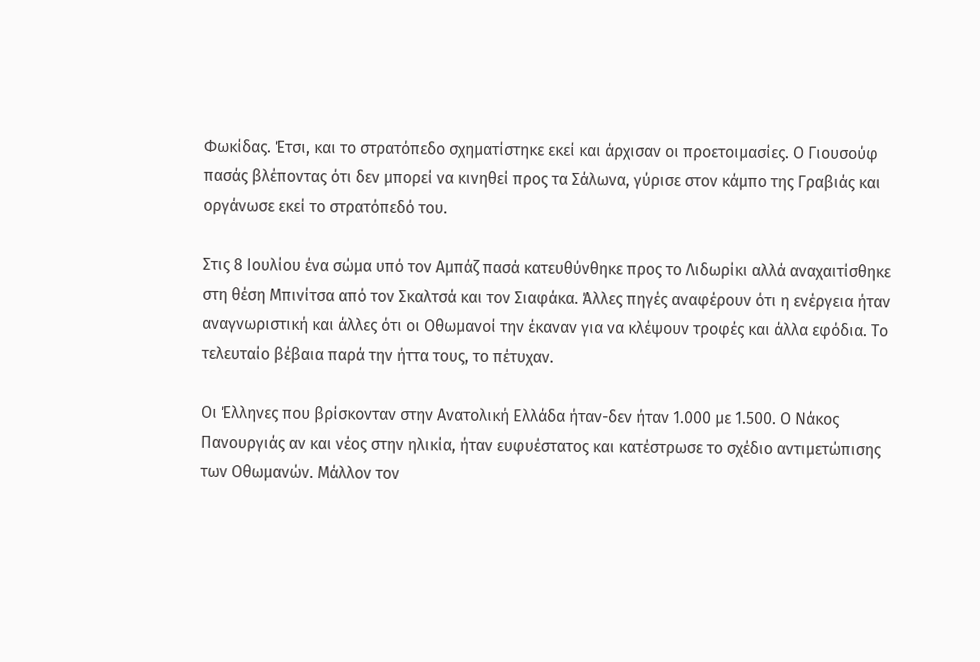Φωκίδας. Έτσι, και το στρατόπεδο σχηματίστηκε εκεί και άρχισαν οι προετοιμασίες. Ο Γιουσούφ πασάς βλέποντας ότι δεν μπορεί να κινηθεί προς τα Σάλωνα, γύρισε στον κάμπο της Γραβιάς και οργάνωσε εκεί το στρατόπεδό του.

Στις 8 Ιουλίου ένα σώμα υπό τον Αμπάζ πασά κατευθύνθηκε προς το Λιδωρίκι αλλά αναχαιτίσθηκε στη θέση Μπινίτσα από τον Σκαλτσά και τον Σιαφάκα. Άλλες πηγές αναφέρουν ότι η ενέργεια ήταν αναγνωριστική και άλλες ότι οι Οθωμανοί την έκαναν για να κλέψουν τροφές και άλλα εφόδια. Το τελευταίο βέβαια παρά την ήττα τους, το πέτυχαν.

Οι Έλληνες που βρίσκονταν στην Ανατολική Ελλάδα ήταν-δεν ήταν 1.000 με 1.500. Ο Νάκος Πανουργιάς αν και νέος στην ηλικία, ήταν ευφυέστατος και κατέστρωσε το σχέδιο αντιμετώπισης των Οθωμανών. Μάλλον τον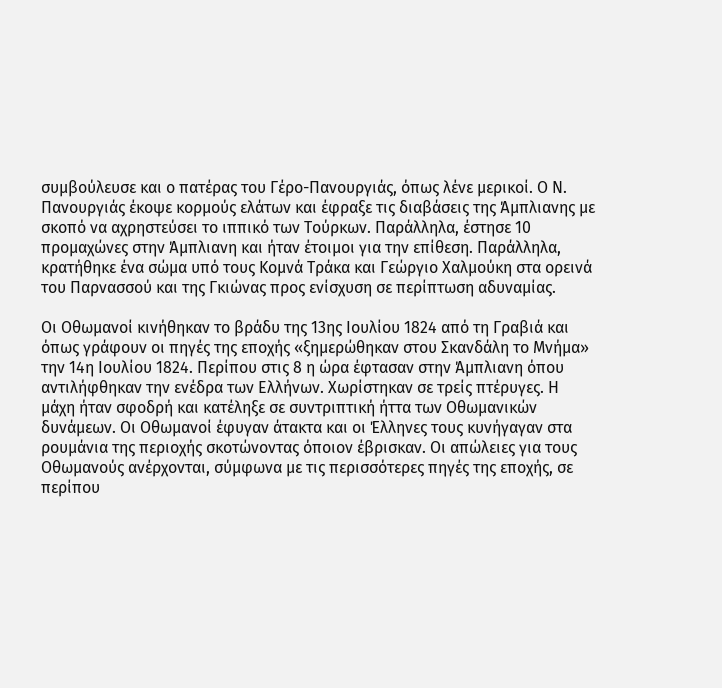συμβούλευσε και ο πατέρας του Γέρο-Πανουργιάς, όπως λένε μερικοί. Ο Ν. Πανουργιάς έκοψε κορμούς ελάτων και έφραξε τις διαβάσεις της Άμπλιανης με σκοπό να αχρηστεύσει το ιππικό των Τούρκων. Παράλληλα, έστησε 10 προμαχώνες στην Άμπλιανη και ήταν έτοιμοι για την επίθεση. Παράλληλα, κρατήθηκε ένα σώμα υπό τους Κομνά Τράκα και Γεώργιο Χαλμούκη στα ορεινά του Παρνασσού και της Γκιώνας προς ενίσχυση σε περίπτωση αδυναμίας.

Οι Οθωμανοί κινήθηκαν το βράδυ της 13ης Ιουλίου 1824 από τη Γραβιά και όπως γράφουν οι πηγές της εποχής «ξημερώθηκαν στου Σκανδάλη το Μνήμα» την 14η Ιουλίου 1824. Περίπου στις 8 η ώρα έφτασαν στην Άμπλιανη όπου αντιλήφθηκαν την ενέδρα των Ελλήνων. Χωρίστηκαν σε τρείς πτέρυγες. Η μάχη ήταν σφοδρή και κατέληξε σε συντριπτική ήττα των Οθωμανικών δυνάμεων. Οι Οθωμανοί έφυγαν άτακτα και οι Έλληνες τους κυνήγαγαν στα ρουμάνια της περιοχής σκοτώνοντας όποιον έβρισκαν. Οι απώλειες για τους Οθωμανούς ανέρχονται, σύμφωνα με τις περισσότερες πηγές της εποχής, σε περίπου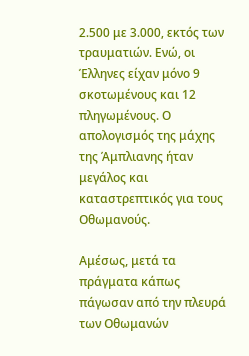2.500 με 3.000, εκτός των τραυματιών. Ενώ, οι Έλληνες είχαν μόνο 9 σκοτωμένους και 12 πληγωμένους. Ο απολογισμός της μάχης της Άμπλιανης ήταν μεγάλος και καταστρεπτικός για τους Οθωμανούς.

Αμέσως, μετά τα πράγματα κάπως πάγωσαν από την πλευρά των Οθωμανών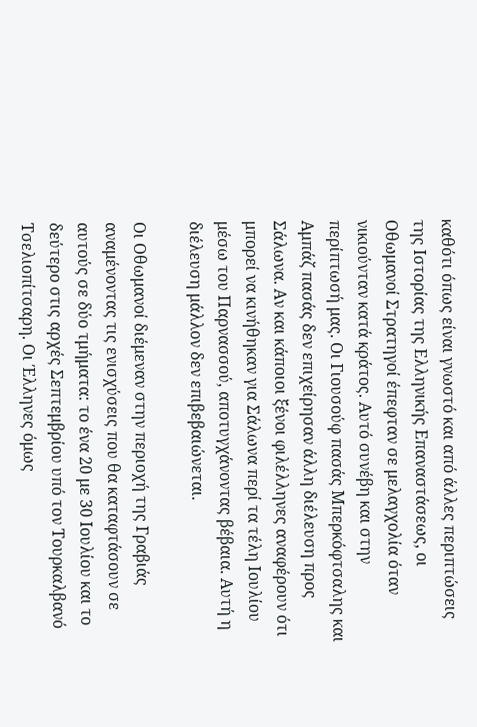καθότι όπως είναι γνωστό και από άλλες περιπτώσεις της Ιστορίας της Ελληνικής Επαναστάσεως, οι Οθωμανοί Στρατηγοί έπεφταν σε μελαγχολία όταν νικιούνταν κατά κράτος. Αυτό συνέβη και στην περίπτωσή μας. Οι Γιουσούφ πασάς Μπερκόφτσαλης και Αμπάζ πασάς δεν επιχείρησαν άλλη διέλευση προς Σάλωνα. Αν και κάποιοι ξένοι φιλέλληνες αναφέρουν ότι μπορεί να κινήθηκαν για Σάλωνα περί τα τέλη Ιουλίου μέσω του Παρνασσού, αποτυγχάνοντας βέβαια. Αυτή η διέλευση μάλλον δεν επιβεβαιώνεται.

Οι Οθωμανοί διέμεναν στην περιοχή της Γραβιάς αναμένοντας τις ενισχύσεις που θα καταφτάσουν σε αυτούς σε δύο τμήματα: το ένα 20 με 30 Ιουλίου και το δεύτερο στις αρχές Σεπτεμβρίου υπό τον Τουρκαλβανό Τσελιοπίτσαρη. Οι Έλληνες όμως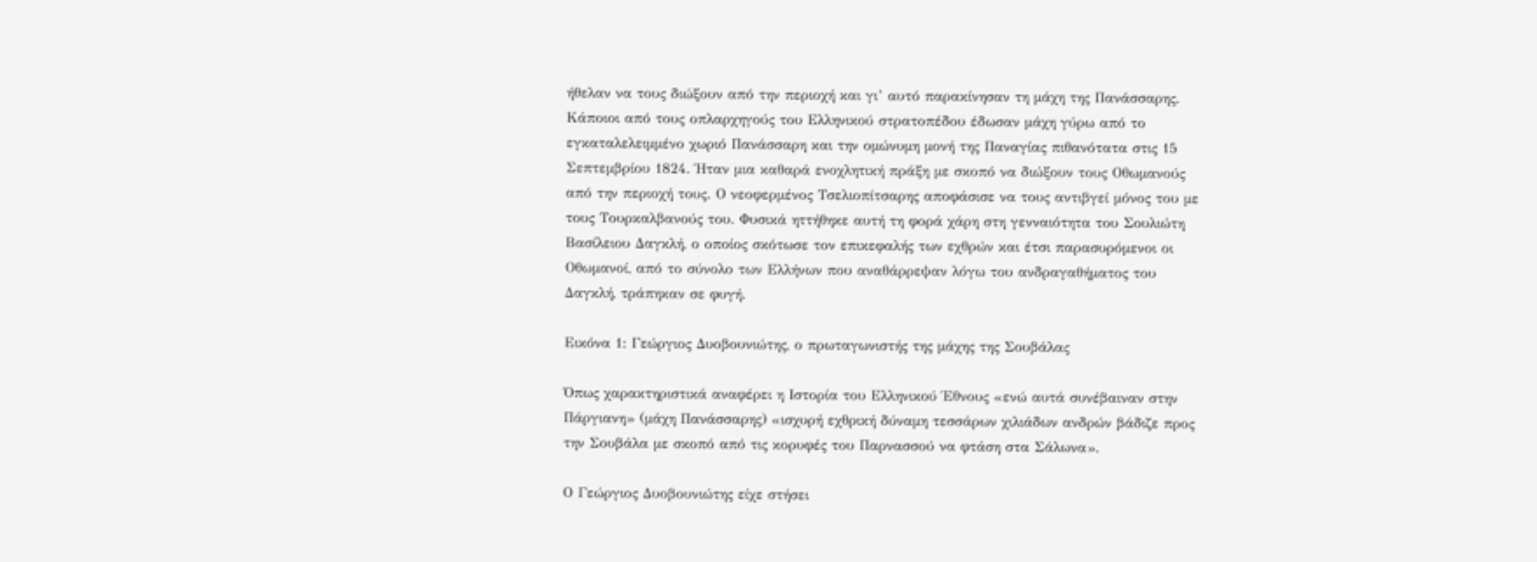ήθελαν να τους διώξουν από την περιοχή και γι’ αυτό παρακίνησαν τη μάχη της Πανάσσαρης. Κάποιοι από τους οπλαρχηγούς του Ελληνικού στρατοπέδου έδωσαν μάχη γύρω από το εγκαταλελειμμένο χωριό Πανάσσαρη και την ομώνυμη μονή της Παναγίας πιθανότατα στις 15 Σεπτεμβρίου 1824. Ήταν μια καθαρά ενοχλητική πράξη με σκοπό να διώξουν τους Οθωμανούς από την περιοχή τους. Ο νεοφερμένος Τσελιοπίτσαρης αποφάσισε να τους αντιβγεί μόνος του με τους Τουρκαλβανούς του. Φυσικά ηττήθηκε αυτή τη φορά χάρη στη γενναιότητα του Σουλιώτη Βασίλειου Δαγκλή, ο οποίος σκότωσε τον επικεφαλής των εχθρών και έτσι παρασυρόμενοι οι Οθωμανοί, από το σύνολο των Ελλήνων που αναθάρρεψαν λόγω του ανδραγαθήματος του Δαγκλή, τράπηκαν σε φυγή.

Εικόνα 1: Γεώργιος Δυοβουνιώτης, ο πρωταγωνιστής της μάχης της Σουβάλας

Όπως χαρακτηριστικά αναφέρει η Ιστορία του Ελληνικού Έθνους «ενώ αυτά συνέβαιναν στην Πάργιανη» (μάχη Πανάσσαρης) «ισχυρή εχθρική δύναμη τεσσάρων χιλιάδων ανδρών βάδιζε προς την Σουβάλα με σκοπό από τις κορυφές του Παρνασσού να φτάση στα Σάλωνα».

Ο Γεώργιος Δυοβουνιώτης είχε στήσει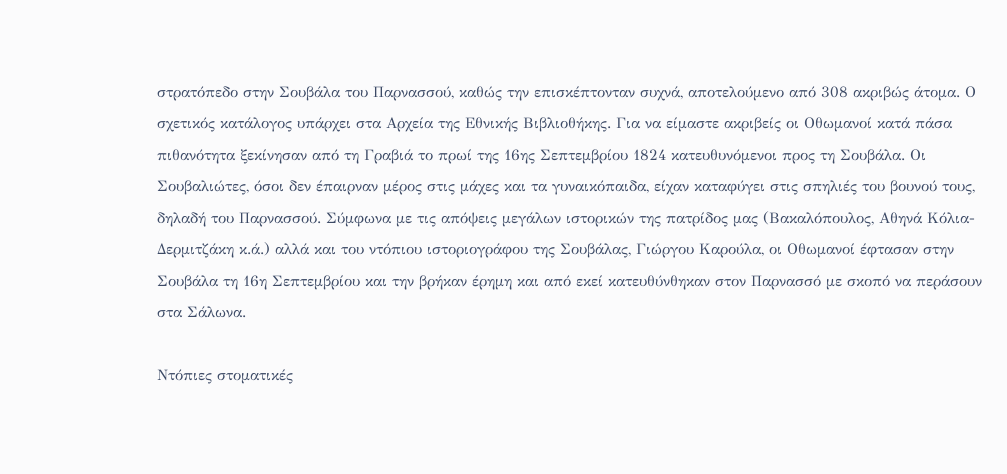στρατόπεδο στην Σουβάλα του Παρνασσού, καθώς την επισκέπτονταν συχνά, αποτελούμενο από 308 ακριβώς άτομα. Ο σχετικός κατάλογος υπάρχει στα Αρχεία της Εθνικής Βιβλιοθήκης. Για να είμαστε ακριβείς οι Οθωμανοί κατά πάσα πιθανότητα ξεκίνησαν από τη Γραβιά το πρωί της 16ης Σεπτεμβρίου 1824 κατευθυνόμενοι προς τη Σουβάλα. Οι Σουβαλιώτες, όσοι δεν έπαιρναν μέρος στις μάχες και τα γυναικόπαιδα, είχαν καταφύγει στις σπηλιές του βουνού τους, δηλαδή του Παρνασσού. Σύμφωνα με τις απόψεις μεγάλων ιστορικών της πατρίδος μας (Βακαλόπουλος, Αθηνά Κόλια-Δερμιτζάκη κ.ά.) αλλά και του ντόπιου ιστοριογράφου της Σουβάλας, Γιώργου Καρούλα, οι Οθωμανοί έφτασαν στην Σουβάλα τη 16η Σεπτεμβρίου και την βρήκαν έρημη και από εκεί κατευθύνθηκαν στον Παρνασσό με σκοπό να περάσουν στα Σάλωνα.

Ντόπιες στοματικές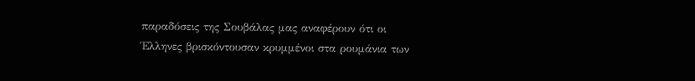παραδόσεις της Σουβάλας μας αναφέρουν ότι οι Έλληνες βρισκόντουσαν κρυμμένοι στα ρουμάνια των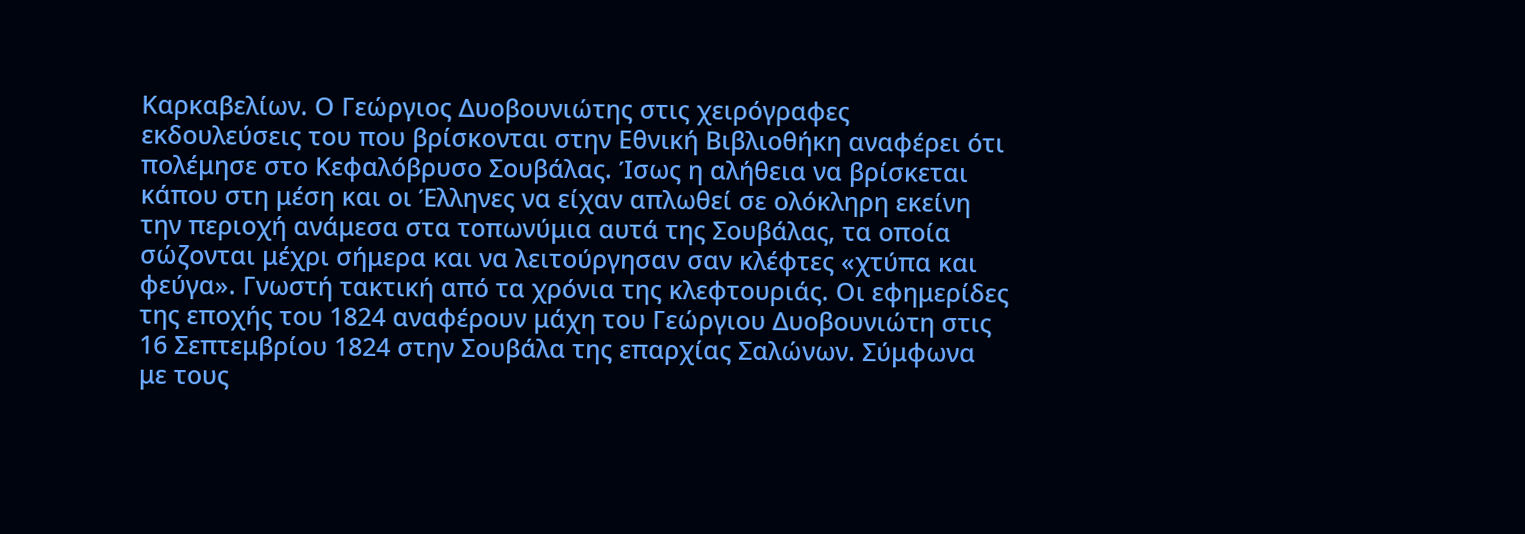Καρκαβελίων. Ο Γεώργιος Δυοβουνιώτης στις χειρόγραφες εκδουλεύσεις του που βρίσκονται στην Εθνική Βιβλιοθήκη αναφέρει ότι πολέμησε στο Κεφαλόβρυσο Σουβάλας. Ίσως η αλήθεια να βρίσκεται κάπου στη μέση και οι Έλληνες να είχαν απλωθεί σε ολόκληρη εκείνη την περιοχή ανάμεσα στα τοπωνύμια αυτά της Σουβάλας, τα οποία σώζονται μέχρι σήμερα και να λειτούργησαν σαν κλέφτες «χτύπα και φεύγα». Γνωστή τακτική από τα χρόνια της κλεφτουριάς. Οι εφημερίδες της εποχής του 1824 αναφέρουν μάχη του Γεώργιου Δυοβουνιώτη στις 16 Σεπτεμβρίου 1824 στην Σουβάλα της επαρχίας Σαλώνων. Σύμφωνα με τους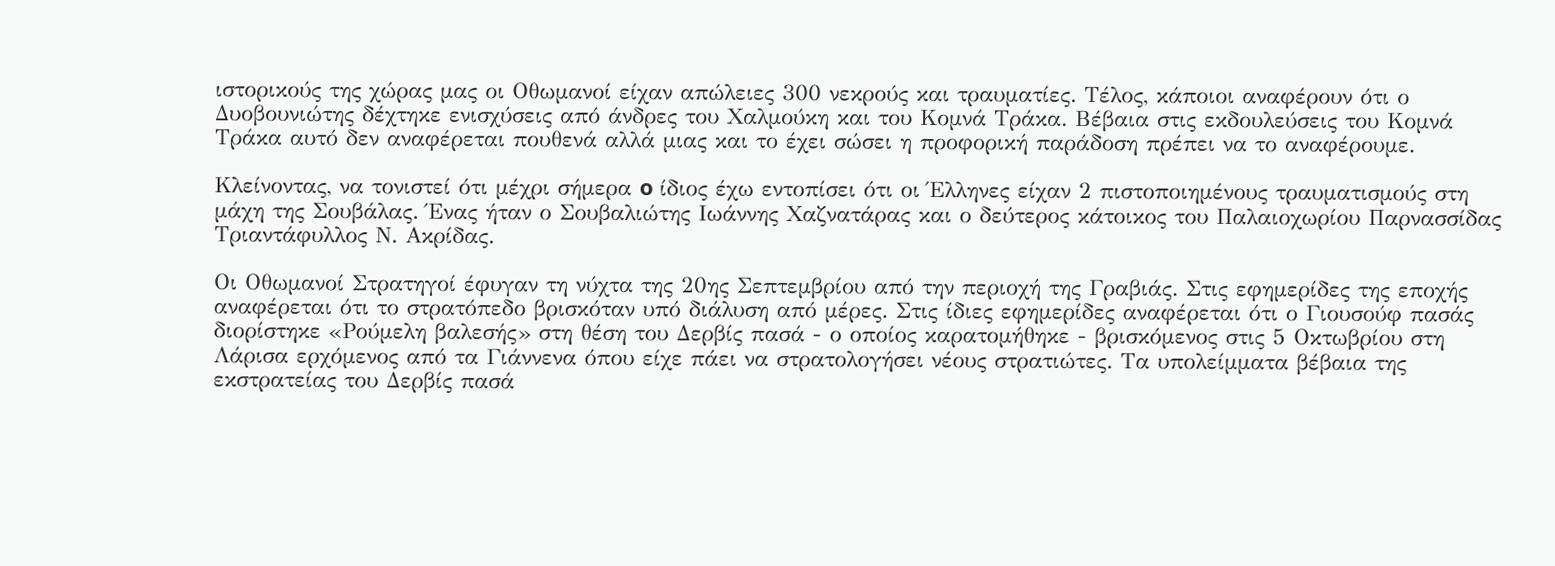ιστορικούς της χώρας μας οι Οθωμανοί είχαν απώλειες 300 νεκρούς και τραυματίες. Τέλος, κάποιοι αναφέρουν ότι ο Δυοβουνιώτης δέχτηκε ενισχύσεις από άνδρες του Χαλμούκη και του Κομνά Τράκα. Βέβαια στις εκδουλεύσεις του Κομνά Τράκα αυτό δεν αναφέρεται πουθενά αλλά μιας και το έχει σώσει η προφορική παράδοση πρέπει να το αναφέρουμε.

Κλείνοντας, να τονιστεί ότι μέχρι σήμερα o ίδιος έχω εντοπίσει ότι οι Έλληνες είχαν 2 πιστοποιημένους τραυματισμούς στη μάχη της Σουβάλας. Ένας ήταν ο Σουβαλιώτης Ιωάννης Χαζνατάρας και ο δεύτερος κάτοικος του Παλαιοχωρίου Παρνασσίδας Τριαντάφυλλος Ν. Ακρίδας.

Οι Οθωμανοί Στρατηγοί έφυγαν τη νύχτα της 20ης Σεπτεμβρίου από την περιοχή της Γραβιάς. Στις εφημερίδες της εποχής αναφέρεται ότι το στρατόπεδο βρισκόταν υπό διάλυση από μέρες. Στις ίδιες εφημερίδες αναφέρεται ότι ο Γιουσούφ πασάς διορίστηκε «Ρούμελη βαλεσής» στη θέση του Δερβίς πασά - ο οποίος καρατομήθηκε - βρισκόμενος στις 5 Οκτωβρίου στη Λάρισα ερχόμενος από τα Γιάννενα όπου είχε πάει να στρατολογήσει νέους στρατιώτες. Τα υπολείμματα βέβαια της εκστρατείας του Δερβίς πασά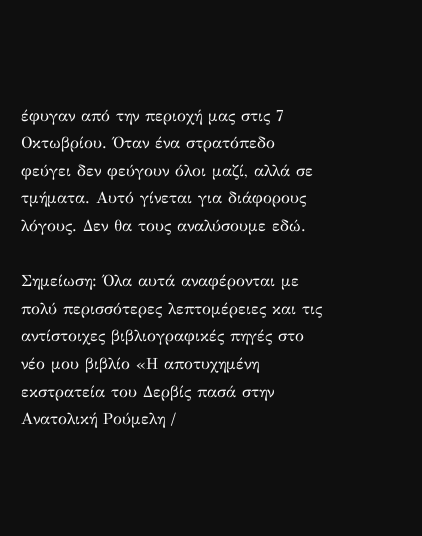έφυγαν από την περιοχή μας στις 7 Οκτωβρίου. Όταν ένα στρατόπεδο φεύγει δεν φεύγουν όλοι μαζί, αλλά σε τμήματα. Αυτό γίνεται για διάφορους λόγους. Δεν θα τους αναλύσουμε εδώ.

Σημείωση: Όλα αυτά αναφέρονται με πολύ περισσότερες λεπτομέρειες και τις αντίστοιχες βιβλιογραφικές πηγές στο νέο μου βιβλίο «Η αποτυχημένη εκστρατεία του Δερβίς πασά στην Ανατολική Ρούμελη /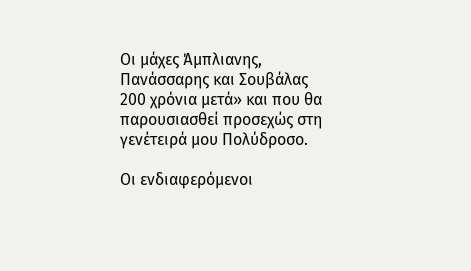Οι μάχες Άμπλιανης, Πανάσσαρης και Σουβάλας 200 χρόνια μετά» και που θα παρουσιασθεί προσεχώς στη γενέτειρά μου Πολύδροσο.

Οι ενδιαφερόμενοι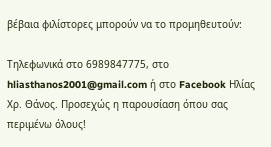βέβαια φιλίστορες μπορούν να το προμηθευτούν:

Τηλεφωνικά στο 6989847775, στο hliasthanos2001@gmail.com ή στο Facebook Ηλίας Χρ. Θάνος. Προσεχώς η παρουσίαση όπου σας περιμένω όλους!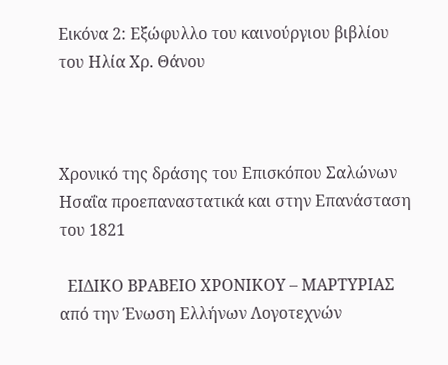Εικόνα 2: Εξώφυλλο του καινούργιου βιβλίου του Ηλία Χρ. Θάνου



Χρονικό της δράσης του Επισκόπου Σαλώνων Ησαΐα προεπαναστατικά και στην Επανάσταση του 1821

  ΕΙΔΙΚΟ ΒΡΑΒΕΙΟ ΧΡΟΝΙΚΟΥ – ΜΑΡΤΥΡΙΑΣ από την Ένωση Ελλήνων Λογοτεχνών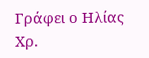Γράφει ο Ηλίας Χρ.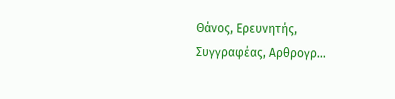Θάνος, Ερευνητής, Συγγραφέας, Αρθρογρ...